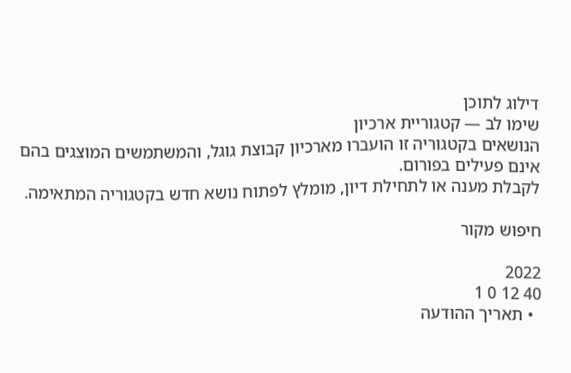דילוג לתוכן
שימו לב — קטגוריית ארכיון
הנושאים בקטגוריה זו הועברו מארכיון קבוצת גוגל, והמשתמשים המוצגים בהם אינם פעילים בפורום.
לקבלת מענה או לתחילת דיון, מומלץ לפתוח נושא חדש בקטגוריה המתאימה.

חיפוש מקור

2022
40 12 0 1
  • תאריך ההודעה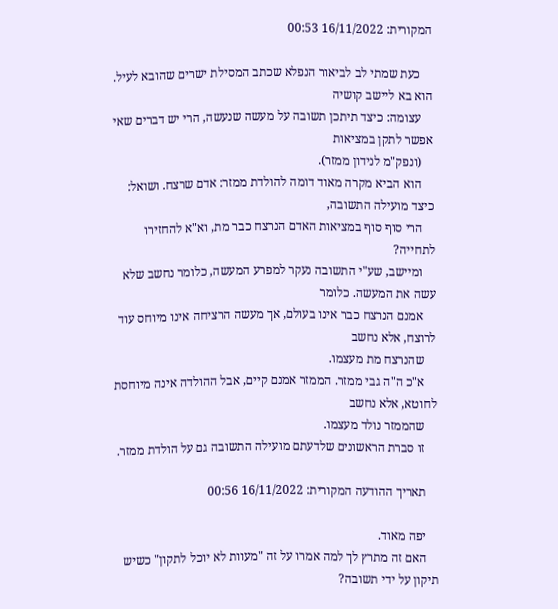המקורית: 16/11/2022 00:53

    כעת שמתי לב לביאור הנפלא שכתב המסילת ישרים שהובא לעיל. הוא בא ליישב קושיה
    עצומה: כיצד תיתכן תשובה על מעשה שנעשה, הרי יש דברים שאי אפשר לתקן במציאות
    (ונפק"מ לנידון ממזר).
    הוא הביא מקרה מאוד דומה להולדת ממזר: אדם שרצח. ושואל: כיצד מועילה התשובה,
    הרי סוף סוף במציאות האדם הנרצח כבר מת, וא"א להחזירו לתחייה?
    ומיישב, שע"י התשובה נעקר למפרע המעשה, כלומר נחשב שלא עשה את המעשה. כלומר
    אמנם הנרצח כבר אינו בעולם, אך מעשה הרציחה אינו מיוחס עוד לרוצח, אלא נחשב
    שהנרצח מת מעצמו.
    א"כ ה"ה גבי ממזר. הממזר אמנם קיים, אבל ההולדה אינה מיוחסת לחוטא, אלא נחשב
    שהממזר נולד מעצמו.
    זו סברת הראשונים שלדעתם מועילה התשובה גם על הולדת ממזר.

    תאריך ההודעה המקורית: 16/11/2022 00:56

    יפה מאוד.
    האם זה מתרץ לך למה אמרו על זה "מעוות לא יוכל לתקון" כשיש תיקון על ידי תשובה?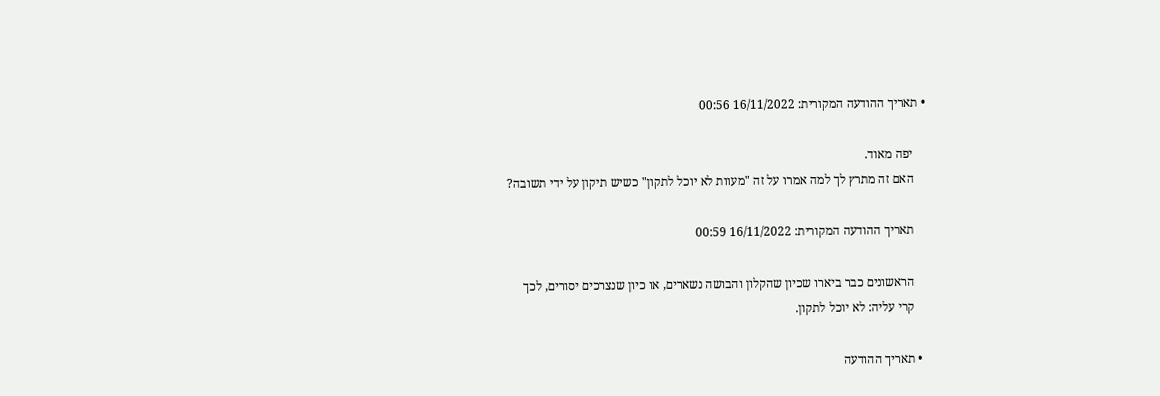• תאריך ההודעה המקורית: 16/11/2022 00:56

    יפה מאוד.
    האם זה מתרץ לך למה אמרו על זה "מעוות לא יוכל לתקון" כשיש תיקון על ידי תשובה?

    תאריך ההודעה המקורית: 16/11/2022 00:59

    הראשונים כבר ביארו שכיון שהקלון והבושה נשארים, או כיון שנצרכים יסורים, לכך
    קרי עליה: לא יוכל לתקון.

  • תאריך ההודעה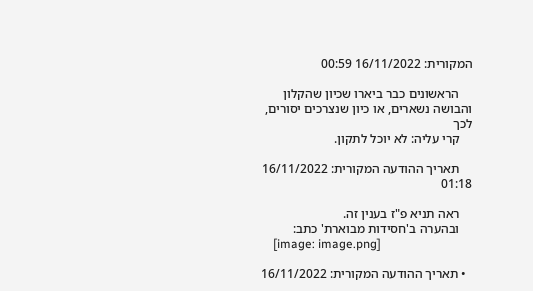המקורית: 16/11/2022 00:59

    הראשונים כבר ביארו שכיון שהקלון והבושה נשארים, או כיון שנצרכים יסורים, לכך
    קרי עליה: לא יוכל לתקון.

    תאריך ההודעה המקורית: 16/11/2022 01:18

    ראה תניא פ"ז בענין זה.
    ובהערה ב'חסידות מבוארת' כתב:
    [image: image.png]

  • תאריך ההודעה המקורית: 16/11/2022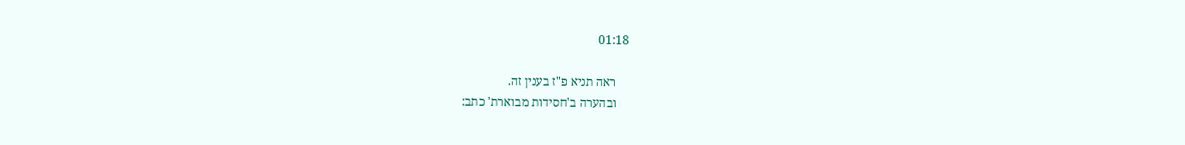01:18

    ראה תניא פ"ז בענין זה.
    ובהערה ב'חסידות מבוארת' כתב: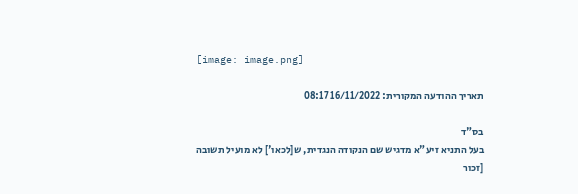[image: image.png]

    תאריך ההודעה המקורית: 16/11/2022 08:17

    בס"ד
    בעל התניא זיע"א מדגיש שם הנקודה הנגדית, ש[לכאו'] לא מועיל תשובה
    [זכור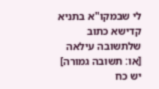לי שבמקו"א בתניא קדישא כתוב שלתשובה עילאה [או: תשובה גמורה] יש כח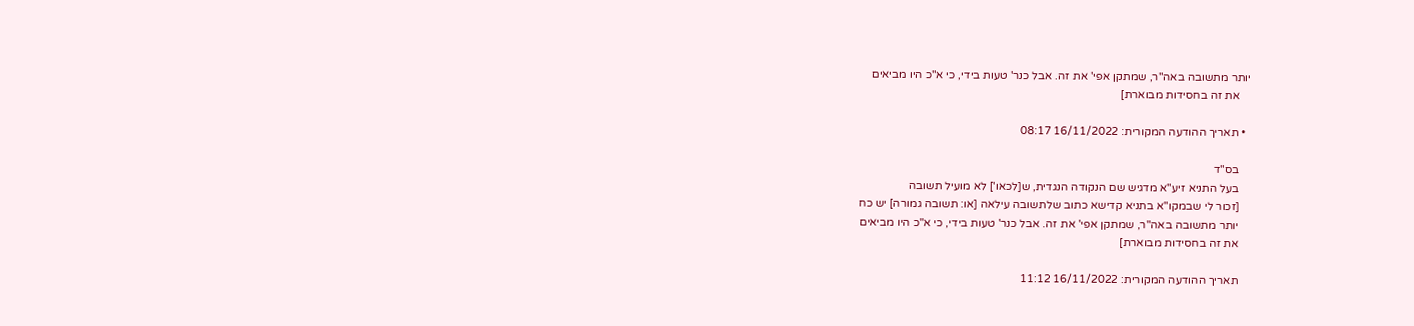יותר מתשובה באה"ר, שמתקן אפי' את זה. אבל כנר' טעות בידי, כי א"כ היו מביאים
    את זה בחסידות מבוארת]

  • תאריך ההודעה המקורית: 16/11/2022 08:17

    בס"ד
    בעל התניא זיע"א מדגיש שם הנקודה הנגדית, ש[לכאו'] לא מועיל תשובה
    [זכור לי שבמקו"א בתניא קדישא כתוב שלתשובה עילאה [או: תשובה גמורה] יש כח
    יותר מתשובה באה"ר, שמתקן אפי' את זה. אבל כנר' טעות בידי, כי א"כ היו מביאים
    את זה בחסידות מבוארת]

    תאריך ההודעה המקורית: 16/11/2022 11:12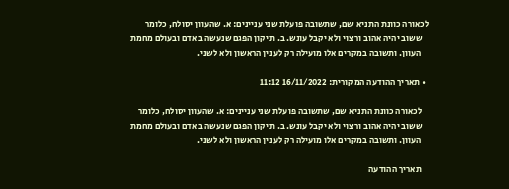לכאורה כוונת התניא שם, שתשובה פועלת שני עניינים: א. שהעוון יסולח, כלומר
    ששוב יהיה אהוב ורצוי ולא יקבל עונש. ב. תיקון הפגם שנעשה באדם ובעולם מחמת
    העוון. ותשובה במקרים אלו מועילה רק לענין הראשון ולא לשני.

  • תאריך ההודעה המקורית: 16/11/2022 11:12

    לכאורה כוונת התניא שם, שתשובה פועלת שני עניינים: א. שהעוון יסולח, כלומר
    ששוב יהיה אהוב ורצוי ולא יקבל עונש. ב. תיקון הפגם שנעשה באדם ובעולם מחמת
    העוון. ותשובה במקרים אלו מועילה רק לענין הראשון ולא לשני.

    תאריך ההודעה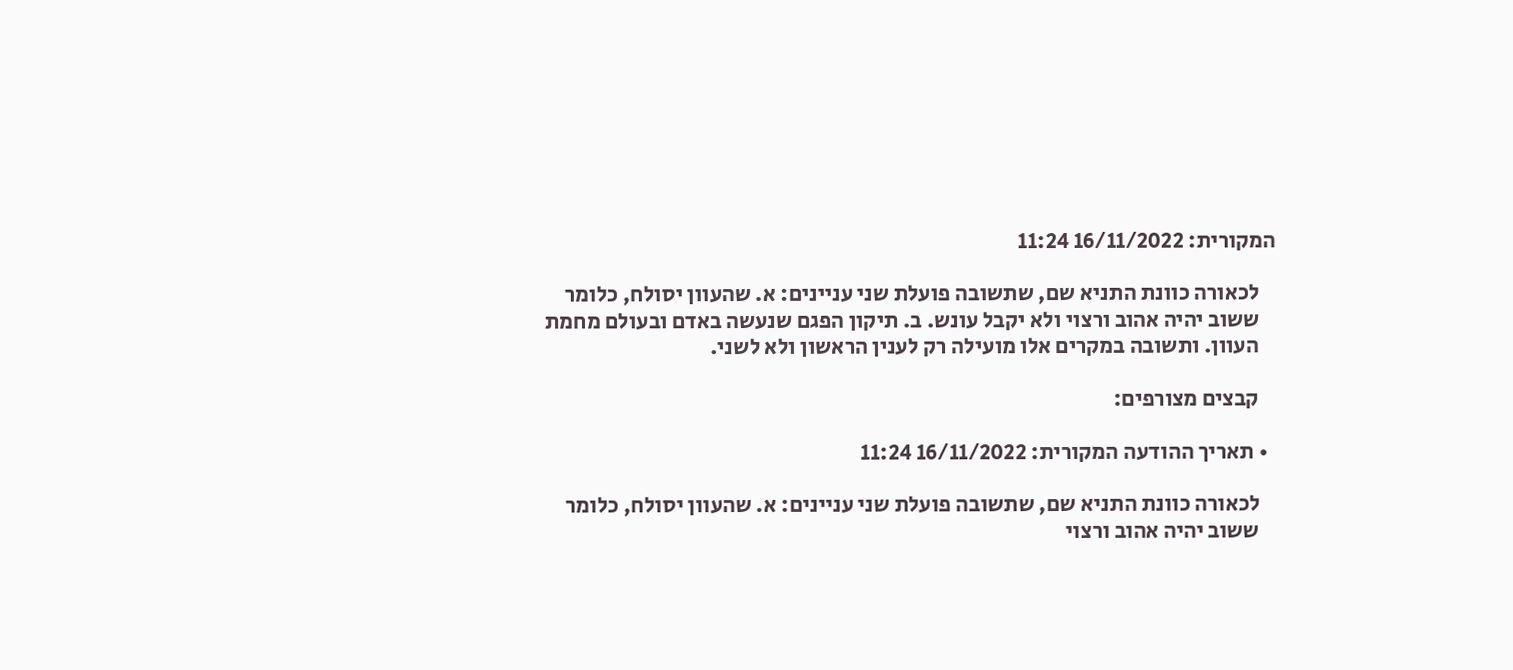המקורית: 16/11/2022 11:24

    לכאורה כוונת התניא שם, שתשובה פועלת שני עניינים: א. שהעוון יסולח, כלומר
    ששוב יהיה אהוב ורצוי ולא יקבל עונש. ב. תיקון הפגם שנעשה באדם ובעולם מחמת
    העוון. ותשובה במקרים אלו מועילה רק לענין הראשון ולא לשני.

    קבצים מצורפים:

  • תאריך ההודעה המקורית: 16/11/2022 11:24

    לכאורה כוונת התניא שם, שתשובה פועלת שני עניינים: א. שהעוון יסולח, כלומר
    ששוב יהיה אהוב ורצוי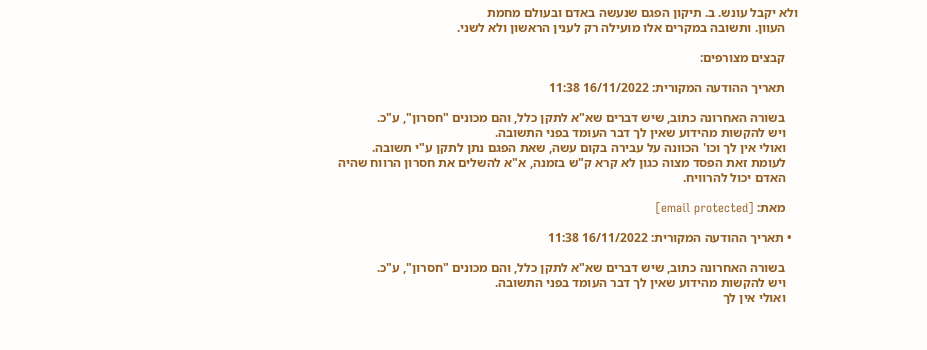ולא יקבל עונש. ב. תיקון הפגם שנעשה באדם ובעולם מחמת
    העוון. ותשובה במקרים אלו מועילה רק לענין הראשון ולא לשני.

    קבצים מצורפים:

    תאריך ההודעה המקורית: 16/11/2022 11:38

    בשורה האחרונה כתוב, שיש דברים שא"א לתקן כלל, והם מכונים "חסרון", ע"כ.
    ויש להקשות מהידוע שאין לך דבר העומד בפני התשובה.
    ואולי אין לך וכו' הכוונה על עבירה בקום עשה, שאת הפגם נתן לתקן ע"י תשובה.
    לעומת זאת הפסד מצוה כגון לא קרא ק"ש בזמנה, א"א להשלים את חסרון הרווח שהיה
    האדם יכול להרוויח.

    מאת: [email protected]

  • תאריך ההודעה המקורית: 16/11/2022 11:38

    בשורה האחרונה כתוב, שיש דברים שא"א לתקן כלל, והם מכונים "חסרון", ע"כ.
    ויש להקשות מהידוע שאין לך דבר העומד בפני התשובה.
    ואולי אין לך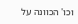וכו' הכוונה על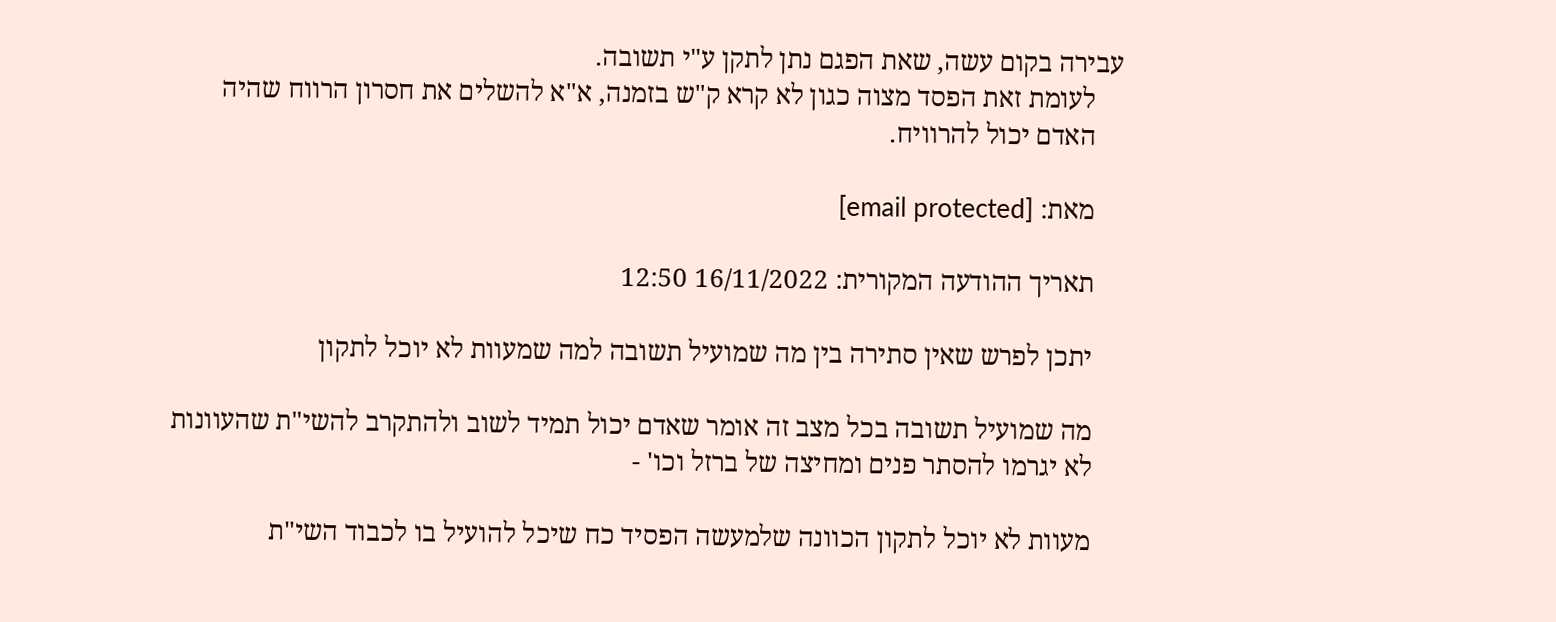עבירה בקום עשה, שאת הפגם נתן לתקן ע"י תשובה.
    לעומת זאת הפסד מצוה כגון לא קרא ק"ש בזמנה, א"א להשלים את חסרון הרווח שהיה
    האדם יכול להרוויח.

    מאת: [email protected]

    תאריך ההודעה המקורית: 16/11/2022 12:50

    יתכן לפרש שאין סתירה בין מה שמועיל תשובה למה שמעוות לא יוכל לתקון

    מה שמועיל תשובה בכל מצב זה אומר שאדם יכול תמיד לשוב ולהתקרב להשי"ת שהעוונות
    לא יגרמו להסתר פנים ומחיצה של ברזל וכו' -

    מעוות לא יוכל לתקון הכוונה שלמעשה הפסיד כח שיכל להועיל בו לכבוד השי"ת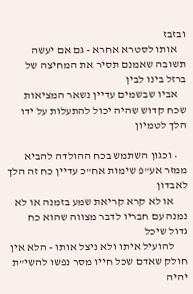ובזבז
    אותו לסטרא אחרא - גם אם יעשה תשובה שאמנם תסיר את המחיצה של ברזל בינו לבין
    אביו שבשמים עדיין נשאר המציאות שכח קדוש שהיה יכול להתעלות על ידו הלך לטמיון

    • וכגון השתמש בכח ההולדה להביא ממזר אע"פ שימות אח"כ עדיין כח זה הלך לאבדון
      או לא קרא קריאת שמע בזמנה או לא נמנה עם חבריו לדבר מצווה שהוא כח גדול שיכל
      להועיל איתו ולא ניצל אותו - הלא אין חולק שאדם שכל חייו מסר נפשו להשי"ת יהיה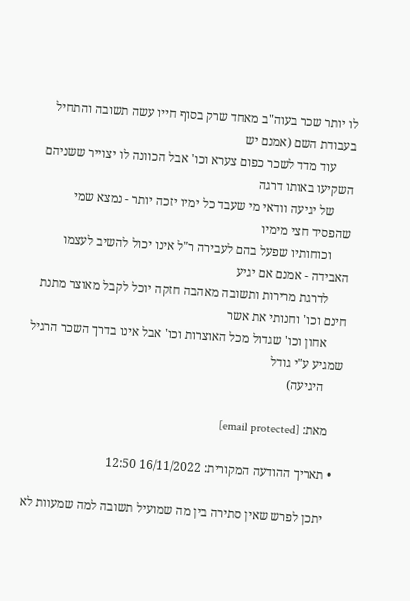לו יותר שכר בעוה"ב מאחד שרק בסוף חייו עשה תשובה והתחיל בעבודת השם (אמנם יש
      עוד מדד לשכר כפום צערא וכו' אבל הכוונה לו יצוייר ששניהם השקיעו באותו דרגה
      של יגיעה וודאי מי שעבד כל ימיו יזכה יותר - נמצא שמי שהפסיד חצי מימיו
      וכוחותיו שפעל בהם לעבירה ר"ל אינו יכול להשיב לעצמו האבידה - אמנם אם יגיע
      לדרגת מרירות ותשובה מאהבה חזקה יוכל לקבל מאוצר מתנת חינם וכו' וחנותי את אשר
      אחון וכו' שגדול מכל האוצרות וכו' אבל אינו בדרך השכר הרגיל שמגיע ע"י גודל
      היגיעה)

    מאת: [email protected]

  • תאריך ההודעה המקורית: 16/11/2022 12:50

    יתכן לפרש שאין סתירה בין מה שמועיל תשובה למה שמעוות לא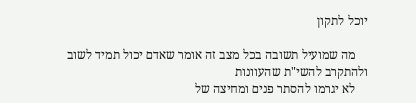יוכל לתקון

    מה שמועיל תשובה בכל מצב זה אומר שאדם יכול תמיד לשוב ולהתקרב להשי"ת שהעוונות
    לא יגרמו להסתר פנים ומחיצה של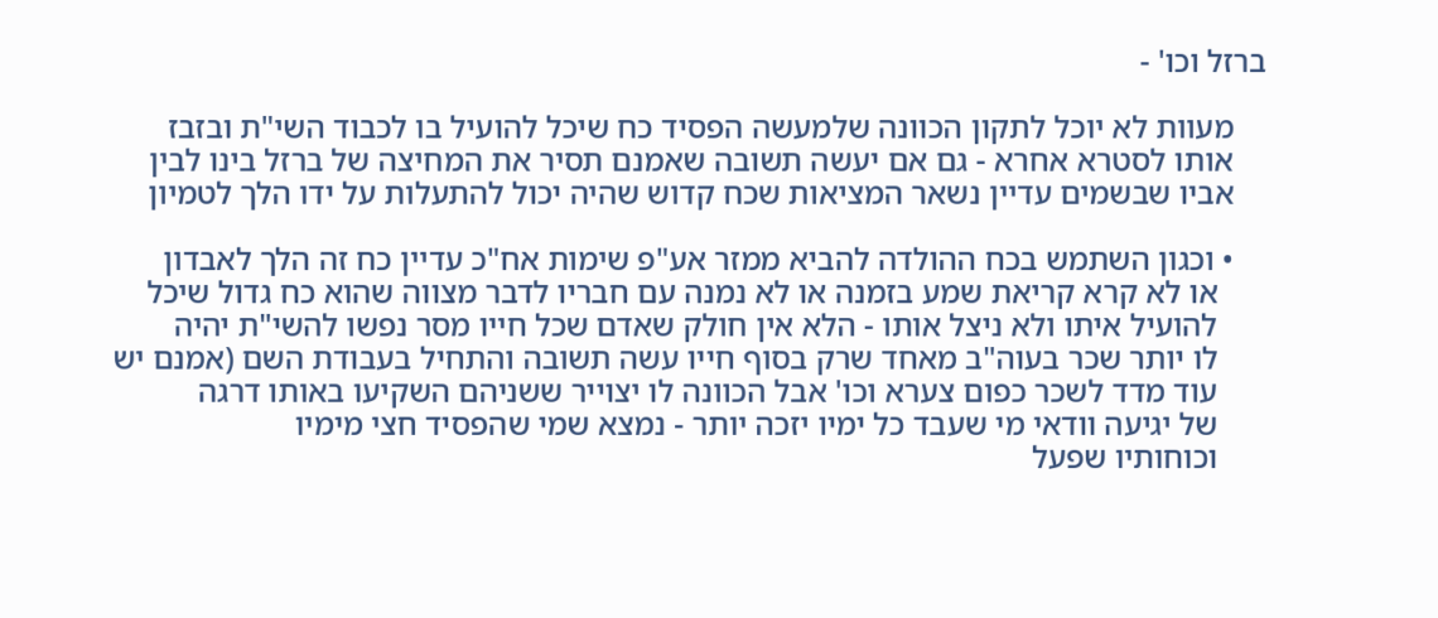ברזל וכו' -

    מעוות לא יוכל לתקון הכוונה שלמעשה הפסיד כח שיכל להועיל בו לכבוד השי"ת ובזבז
    אותו לסטרא אחרא - גם אם יעשה תשובה שאמנם תסיר את המחיצה של ברזל בינו לבין
    אביו שבשמים עדיין נשאר המציאות שכח קדוש שהיה יכול להתעלות על ידו הלך לטמיון

    • וכגון השתמש בכח ההולדה להביא ממזר אע"פ שימות אח"כ עדיין כח זה הלך לאבדון
      או לא קרא קריאת שמע בזמנה או לא נמנה עם חבריו לדבר מצווה שהוא כח גדול שיכל
      להועיל איתו ולא ניצל אותו - הלא אין חולק שאדם שכל חייו מסר נפשו להשי"ת יהיה
      לו יותר שכר בעוה"ב מאחד שרק בסוף חייו עשה תשובה והתחיל בעבודת השם (אמנם יש
      עוד מדד לשכר כפום צערא וכו' אבל הכוונה לו יצוייר ששניהם השקיעו באותו דרגה
      של יגיעה וודאי מי שעבד כל ימיו יזכה יותר - נמצא שמי שהפסיד חצי מימיו
      וכוחותיו שפעל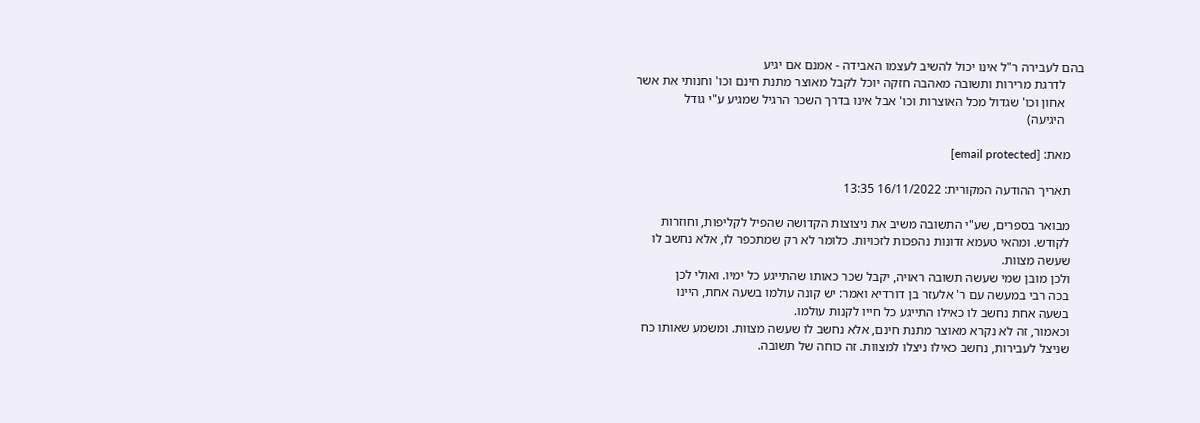בהם לעבירה ר"ל אינו יכול להשיב לעצמו האבידה - אמנם אם יגיע
      לדרגת מרירות ותשובה מאהבה חזקה יוכל לקבל מאוצר מתנת חינם וכו' וחנותי את אשר
      אחון וכו' שגדול מכל האוצרות וכו' אבל אינו בדרך השכר הרגיל שמגיע ע"י גודל
      היגיעה)

    מאת: [email protected]

    תאריך ההודעה המקורית: 16/11/2022 13:35

    מבואר בספרים, שע"י התשובה משיב את ניצוצות הקדושה שהפיל לקליפות, וחוזרות
    לקודש. ומהאי טעמא זדונות נהפכות לזכויות. כלומר לא רק שמתכפר לו, אלא נחשב לו
    שעשה מצוות.
    ולכן מובן שמי שעשה תשובה ראויה, יקבל שכר כאותו שהתייגע כל ימיו. ואולי לכן
    בכה רבי במעשה עם ר' אלעזר בן דורדיא ואמר: יש קונה עולמו בשעה אחת, היינו
    בשעה אחת נחשב לו כאילו התייגע כל חייו לקנות עולמו.
    וכאמור, זה לא נקרא מאוצר מתנת חינם, אלא נחשב לו שעשה מצוות. ומשמע שאותו כח
    שניצל לעבירות, נחשב כאילו ניצלו למצוות. זה כוחה של תשובה.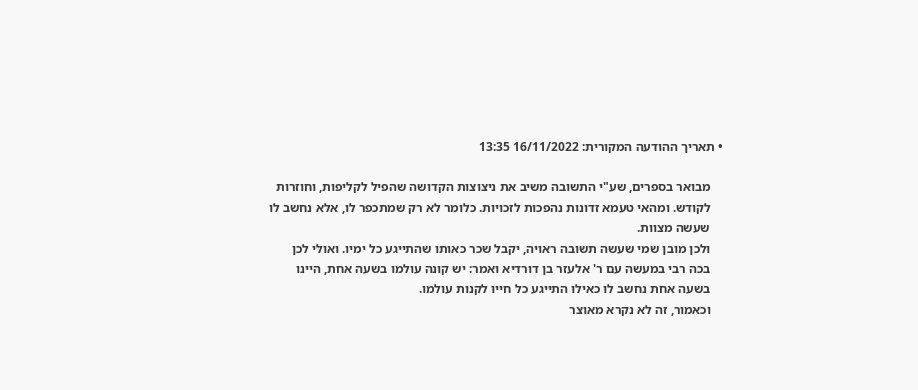• תאריך ההודעה המקורית: 16/11/2022 13:35

    מבואר בספרים, שע"י התשובה משיב את ניצוצות הקדושה שהפיל לקליפות, וחוזרות
    לקודש. ומהאי טעמא זדונות נהפכות לזכויות. כלומר לא רק שמתכפר לו, אלא נחשב לו
    שעשה מצוות.
    ולכן מובן שמי שעשה תשובה ראויה, יקבל שכר כאותו שהתייגע כל ימיו. ואולי לכן
    בכה רבי במעשה עם ר' אלעזר בן דורדיא ואמר: יש קונה עולמו בשעה אחת, היינו
    בשעה אחת נחשב לו כאילו התייגע כל חייו לקנות עולמו.
    וכאמור, זה לא נקרא מאוצר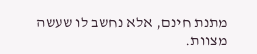מתנת חינם, אלא נחשב לו שעשה מצוות.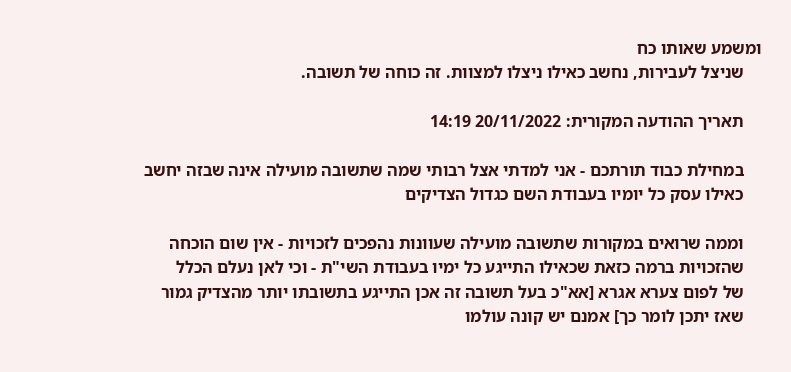ומשמע שאותו כח
    שניצל לעבירות, נחשב כאילו ניצלו למצוות. זה כוחה של תשובה.

    תאריך ההודעה המקורית: 20/11/2022 14:19

    במחילת כבוד תורתכם - אני למדתי אצל רבותי שמה שתשובה מועילה אינה שבזה יחשב
    כאילו עסק כל יומיו בעבודת השם כגדול הצדיקים

    וממה שרואים במקורות שתשובה מועילה שעוונות נהפכים לזכויות - אין שום הוכחה
    שהזכויות ברמה כזאת שכאילו התייגע כל ימיו בעבודת השי"ת - וכי לאן נעלם הכלל
    של לפום צערא אגרא [אא"כ בעל תשובה זה אכן התייגע בתשובתו יותר מהצדיק גמור
    שאז יתכן לומר כך] אמנם יש קונה עולמו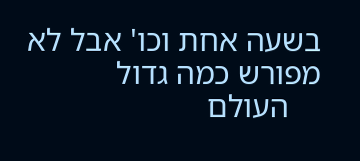בשעה אחת וכו' אבל לא מפורש כמה גדול
    העולם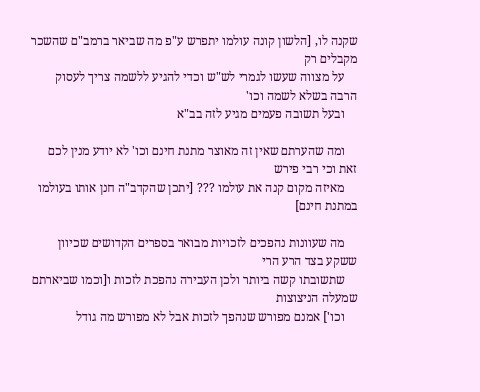שקנה לו, [הלשון קונה עולמו יתפרש ע"פ מה שביאר ברמב"ם שהשכר מקבלים רק
    על מצווה שעשו לגמרי לש"ש וכדי להגיע ללשמה צריך לעסוק הרבה בשלא לשמה וכו'
    ובעל תשובה פעמים מגיע לזה בב"א

    ומה שהערתם שאין זה מאוצר מתנת חינם וכו' לא יודע מנין לכם זאת וכי רבי פירש
    מאיזה מקום קנה את עולמו ??? [יתכן שהקדב"ה חנן אותו בעולמו במתנת חינם]

    מה שעוונות נהפכים לזכויות מבואר בספרים הקדושים שכיוון ששקע בצד הרע הרי
    שתשובתו קשה ביותר ולכן העבירה נהפכת לזכות ו[וכמו שביארתם שמעלה הניצוצות
    וכו'] אמנם מפורש שנהפך לזכות אבל לא מפורש מה גודל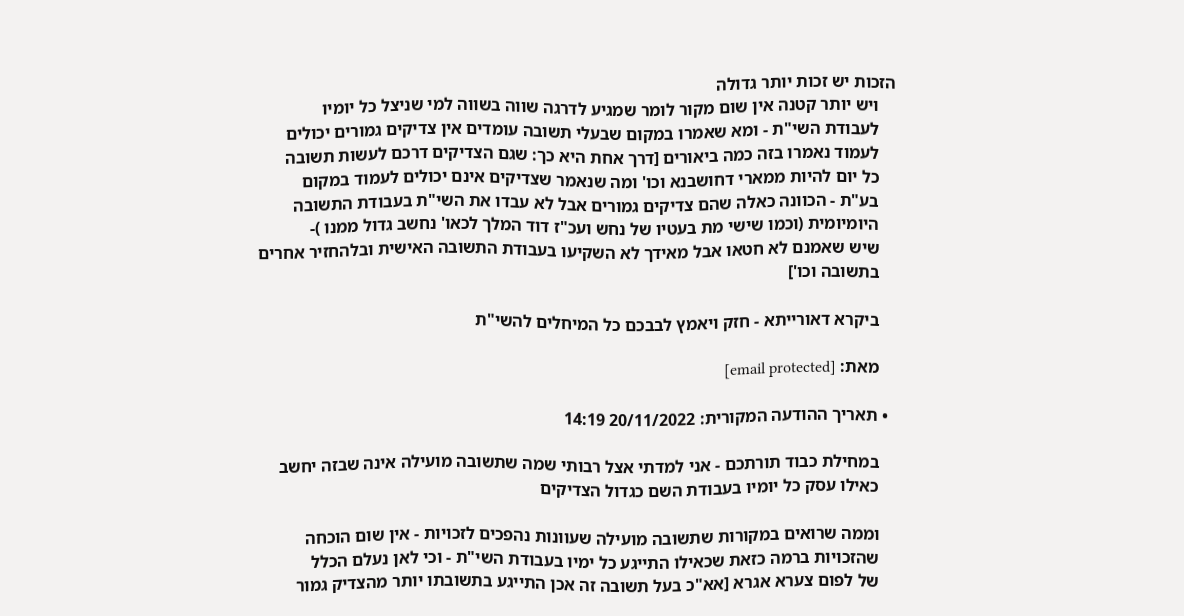הזכות יש זכות יותר גדולה
    ויש יותר קטנה אין שום מקור לומר שמגיע לדרגה שווה בשווה למי שניצל כל יומיו
    לעבודת השי"ת - ומא שאמרו במקום שבעלי תשובה עומדים אין צדיקים גמורים יכולים
    לעמוד נאמרו בזה כמה ביאורים [דרך אחת היא כך: שגם הצדיקים דרכם לעשות תשובה
    כל יום להיות ממארי דחושבנא וכו' ומה שנאמר שצדיקים אינם יכולים לעמוד במקום
    בע"ת - הכוונה כאלה שהם צדיקים גמורים אבל לא עבדו את השי"ת בעבודת התשובה
    היומיומית (וכמו שישי מת בעטיו של נחש ועכ"ז דוד המלך לכאו' נחשב גדול ממנו )-
    שיש שאמנם לא חטאו אבל מאידך לא השקיעו בעבודת התשובה האישית ובלהחזיר אחרים
    בתשובה וכו']

    ביקרא דאורייתא - חזק ויאמץ לבבכם כל המיחלים להשי"ת

    מאת: [email protected]

  • תאריך ההודעה המקורית: 20/11/2022 14:19

    במחילת כבוד תורתכם - אני למדתי אצל רבותי שמה שתשובה מועילה אינה שבזה יחשב
    כאילו עסק כל יומיו בעבודת השם כגדול הצדיקים

    וממה שרואים במקורות שתשובה מועילה שעוונות נהפכים לזכויות - אין שום הוכחה
    שהזכויות ברמה כזאת שכאילו התייגע כל ימיו בעבודת השי"ת - וכי לאן נעלם הכלל
    של לפום צערא אגרא [אא"כ בעל תשובה זה אכן התייגע בתשובתו יותר מהצדיק גמור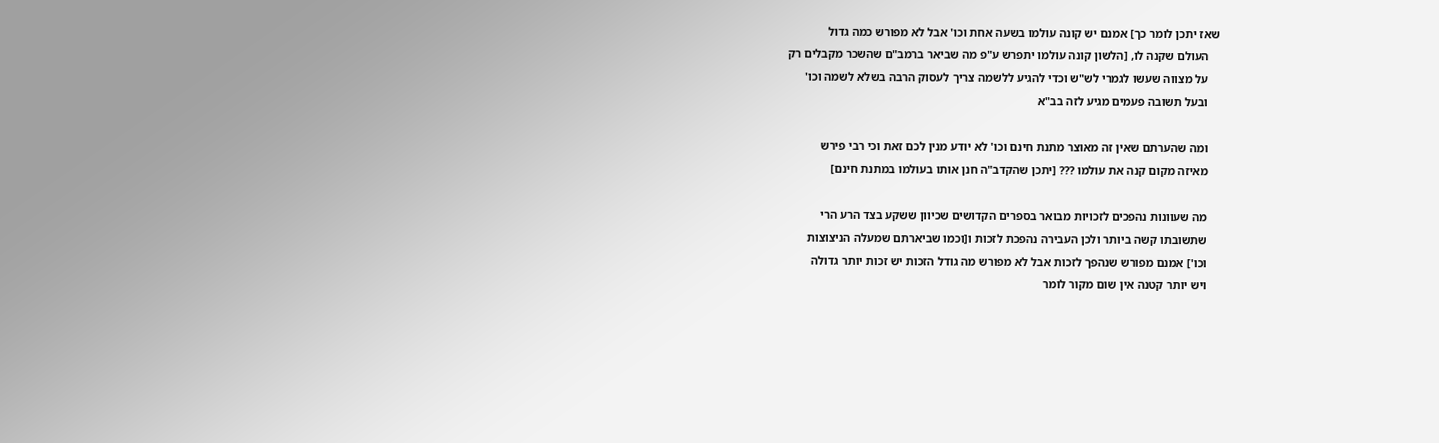שאז יתכן לומר כך] אמנם יש קונה עולמו בשעה אחת וכו' אבל לא מפורש כמה גדול
    העולם שקנה לו, [הלשון קונה עולמו יתפרש ע"פ מה שביאר ברמב"ם שהשכר מקבלים רק
    על מצווה שעשו לגמרי לש"ש וכדי להגיע ללשמה צריך לעסוק הרבה בשלא לשמה וכו'
    ובעל תשובה פעמים מגיע לזה בב"א

    ומה שהערתם שאין זה מאוצר מתנת חינם וכו' לא יודע מנין לכם זאת וכי רבי פירש
    מאיזה מקום קנה את עולמו ??? [יתכן שהקדב"ה חנן אותו בעולמו במתנת חינם]

    מה שעוונות נהפכים לזכויות מבואר בספרים הקדושים שכיוון ששקע בצד הרע הרי
    שתשובתו קשה ביותר ולכן העבירה נהפכת לזכות ו[וכמו שביארתם שמעלה הניצוצות
    וכו'] אמנם מפורש שנהפך לזכות אבל לא מפורש מה גודל הזכות יש זכות יותר גדולה
    ויש יותר קטנה אין שום מקור לומר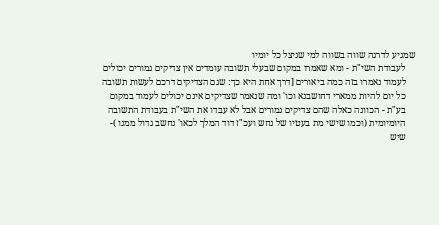שמגיע לדרגה שווה בשווה למי שניצל כל יומיו
    לעבודת השי"ת - ומא שאמרו במקום שבעלי תשובה עומדים אין צדיקים גמורים יכולים
    לעמוד נאמרו בזה כמה ביאורים [דרך אחת היא כך: שגם הצדיקים דרכם לעשות תשובה
    כל יום להיות ממארי דחושבנא וכו' ומה שנאמר שצדיקים אינם יכולים לעמוד במקום
    בע"ת - הכוונה כאלה שהם צדיקים גמורים אבל לא עבדו את השי"ת בעבודת התשובה
    היומיומית (וכמו שישי מת בעטיו של נחש ועכ"ז דוד המלך לכאו' נחשב גדול ממנו )-
    שיש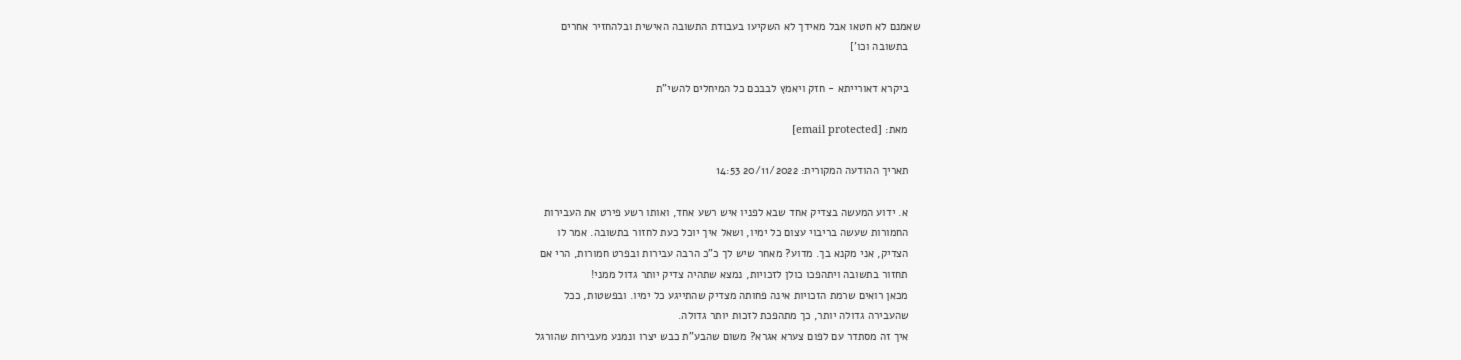שאמנם לא חטאו אבל מאידך לא השקיעו בעבודת התשובה האישית ובלהחזיר אחרים
    בתשובה וכו']

    ביקרא דאורייתא - חזק ויאמץ לבבכם כל המיחלים להשי"ת

    מאת: [email protected]

    תאריך ההודעה המקורית: 20/11/2022 14:53

    א. ידוע המעשה בצדיק אחד שבא לפניו איש רשע אחד, ואותו רשע פירט את העבירות
    החמורות שעשה בריבוי עצום כל ימיו, ושאל איך יוכל כעת לחזור בתשובה. אמר לו
    הצדיק, אני מקנא בך. מדוע? מאחר שיש לך כ"כ הרבה עבירות ובפרט חמורות, הרי אם
    תחזור בתשובה ויתהפכו כולן לזכויות, נמצא שתהיה צדיק יותר גדול ממני!
    מכאן רואים שרמת הזכויות אינה פחותה מצדיק שהתייגע כל ימיו. ובפשטות, ככל
    שהעבירה גדולה יותר, כך מתהפכת לזכות יותר גדולה.
    איך זה מסתדר עם לפום צערא אגרא? משום שהבע"ת כבש יצרו ונמנע מעבירות שהורגל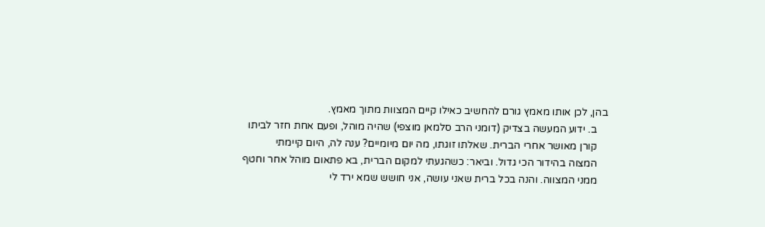בהן, לכן אותו מאמץ גורם להחשיב כאילו קיים המצוות מתוך מאמץ.
    ב. ידוע המעשה בצדיק (דומני הרב סלמאן מוצפי) שהיה מוהל, ופעם אחת חזר לביתו
    קורן מאושר אחרי הברית. שאלתו זוגתו, מה יום מיומיים? ענה לה, היום קיימתי
    המצוה בהידור הכי גדול. וביאר: כשהגעתי למקום הברית, בא פתאום מוהל אחר וחטף
    ממני המצווה. והנה בכל ברית שאני עושה, אני חושש שמא ירד לי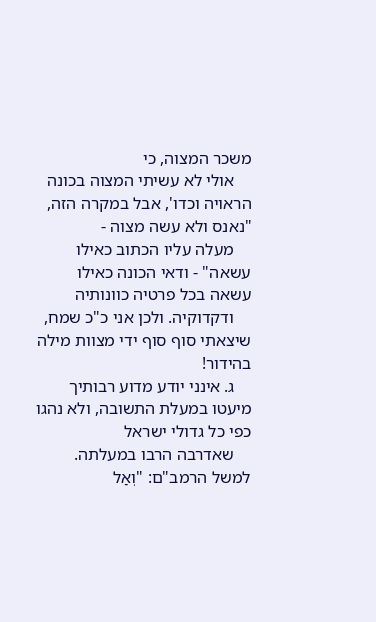משכר המצוה, כי
    אולי לא עשיתי המצוה בכונה הראויה וכדו', אבל במקרה הזה, "נאנס ולא עשה מצוה -
    מעלה עליו הכתוב כאילו עשאה" - ודאי הכונה כאילו עשאה בכל פרטיה כוונותיה
    ודקדוקיה. ולכן אני כ"כ שמח, שיצאתי סוף סוף ידי מצוות מילה בהידור!
    ג. אינני יודע מדוע רבותיך מיעטו במעלת התשובה, ולא נהגו כפי כל גדולי ישראל
    שאדרבה הרבו במעלתה. למשל הרמב"ם: "וְאַל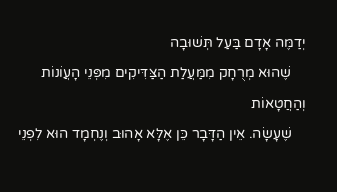יְדַמֶּה אָדָם בַּעַל תְּשׁוּבָה
    שֶׁהוּא מְרֻחָק מִמַּעֲלַת הַצַּדִּיקִים מִפְּנֵי הָעֲוֹנוֹת וְהַחֲטָאוֹת
    שֶׁעָשָׂה. אֵין הַדָּבָר כֵּן אֶלָּא אָהוּב וְנֶחְמָד הוּא לִפְנֵי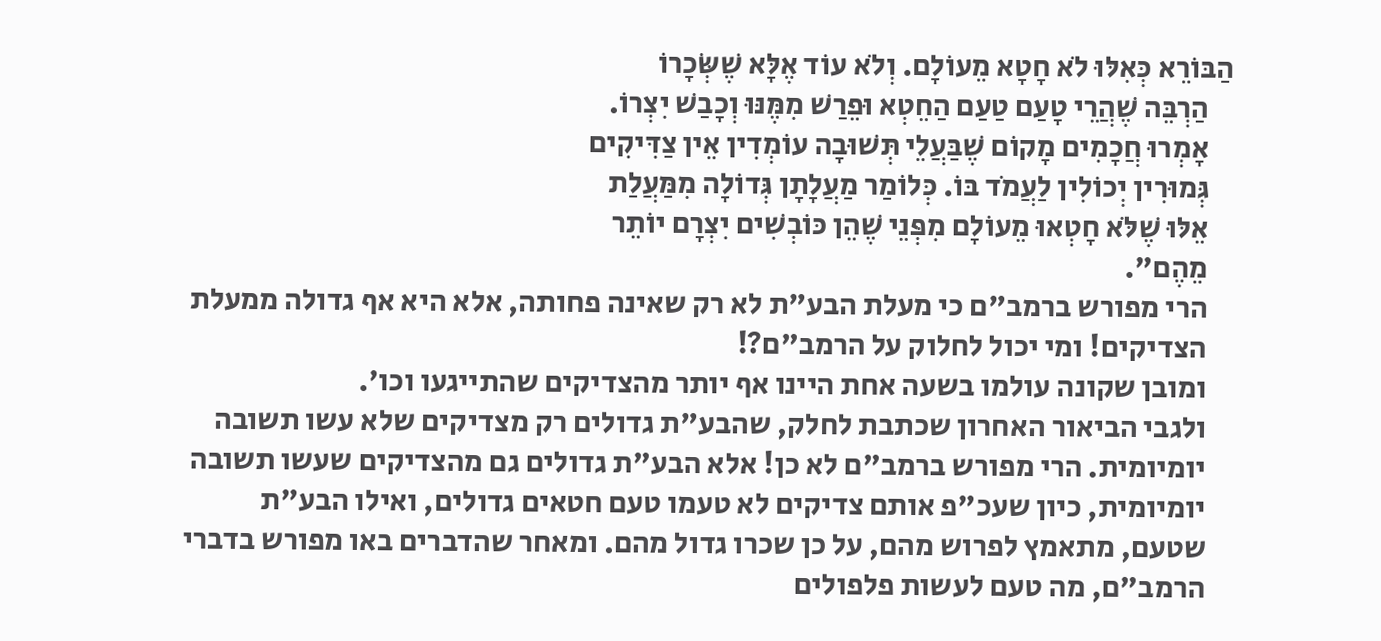הַבּוֹרֵא כְּאִלּוּ לֹא חָטָא מֵעוֹלָם. וְלֹא עוֹד אֶלָּא שֶׁשְּׂכָרוֹ
    הַרְבֵּה שֶׁהֲרֵי טָעַם טַעַם הַחֵטְא וּפֵרַשׁ מִמֶּנּוּ וְכָבַשׁ יִצְרוֹ.
    אָמְרוּ חֲכָמִים מָקוֹם שֶׁבַּעֲלֵי תְּשׁוּבָה עוֹמְדִין אֵין צַדִּיקִים
    גְּמוּרִין יְכוֹלִין לַעֲמֹד בּוֹ. כְּלוֹמַר מַעֲלָתָן גְּדוֹלָה מִמַּעֲלַת
    אֵלּוּ שֶׁלֹּא חָטְאוּ מֵעוֹלָם מִפְּנֵי שֶׁהֵן כּוֹבְשִׁים יִצְרָם יוֹתֵר
    מֵהֶם".
    הרי מפורש ברמב"ם כי מעלת הבע"ת לא רק שאינה פחותה, אלא היא אף גדולה ממעלת
    הצדיקים! ומי יכול לחלוק על הרמב"ם?!
    ומובן שקונה עולמו בשעה אחת היינו אף יותר מהצדיקים שהתייגעו וכו'.
    ולגבי הביאור האחרון שכתבת לחלק, שהבע"ת גדולים רק מצדיקים שלא עשו תשובה
    יומיומית. הרי מפורש ברמב"ם לא כן! אלא הבע"ת גדולים גם מהצדיקים שעשו תשובה
    יומיומית, כיון שעכ"פ אותם צדיקים לא טעמו טעם חטאים גדולים, ואילו הבע"ת
    שטעם, מתאמץ לפרוש מהם, על כן שכרו גדול מהם. ומאחר שהדברים באו מפורש בדברי
    הרמב"ם, מה טעם לעשות פלפולים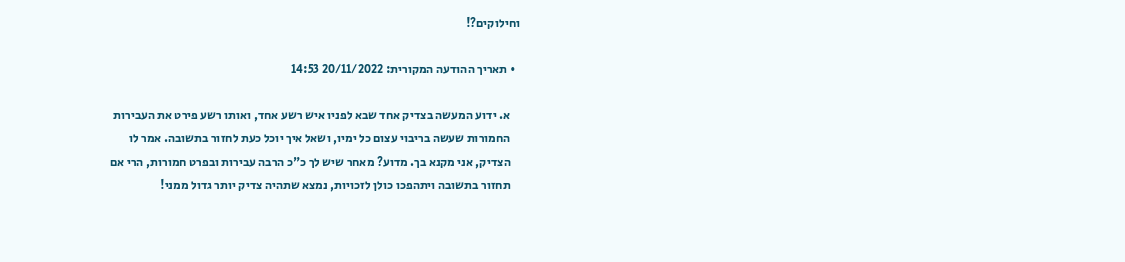וחילוקים?!

  • תאריך ההודעה המקורית: 20/11/2022 14:53

    א. ידוע המעשה בצדיק אחד שבא לפניו איש רשע אחד, ואותו רשע פירט את העבירות
    החמורות שעשה בריבוי עצום כל ימיו, ושאל איך יוכל כעת לחזור בתשובה. אמר לו
    הצדיק, אני מקנא בך. מדוע? מאחר שיש לך כ"כ הרבה עבירות ובפרט חמורות, הרי אם
    תחזור בתשובה ויתהפכו כולן לזכויות, נמצא שתהיה צדיק יותר גדול ממני!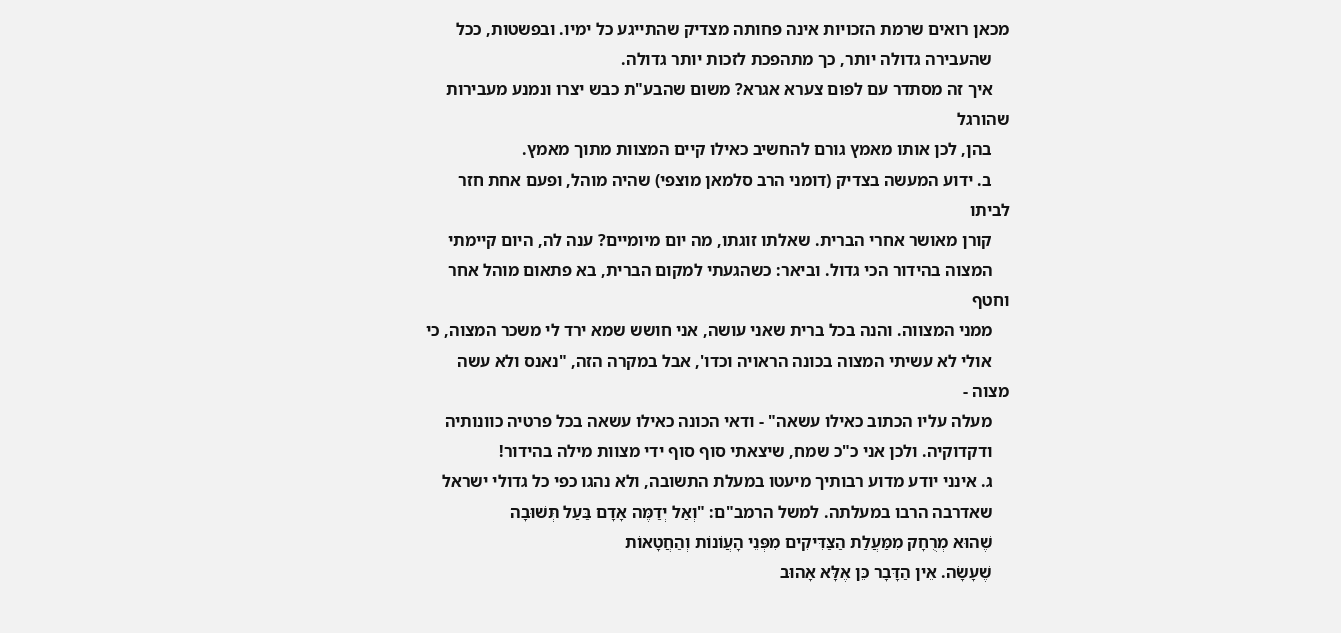מכאן רואים שרמת הזכויות אינה פחותה מצדיק שהתייגע כל ימיו. ובפשטות, ככל
    שהעבירה גדולה יותר, כך מתהפכת לזכות יותר גדולה.
    איך זה מסתדר עם לפום צערא אגרא? משום שהבע"ת כבש יצרו ונמנע מעבירות שהורגל
    בהן, לכן אותו מאמץ גורם להחשיב כאילו קיים המצוות מתוך מאמץ.
    ב. ידוע המעשה בצדיק (דומני הרב סלמאן מוצפי) שהיה מוהל, ופעם אחת חזר לביתו
    קורן מאושר אחרי הברית. שאלתו זוגתו, מה יום מיומיים? ענה לה, היום קיימתי
    המצוה בהידור הכי גדול. וביאר: כשהגעתי למקום הברית, בא פתאום מוהל אחר וחטף
    ממני המצווה. והנה בכל ברית שאני עושה, אני חושש שמא ירד לי משכר המצוה, כי
    אולי לא עשיתי המצוה בכונה הראויה וכדו', אבל במקרה הזה, "נאנס ולא עשה מצוה -
    מעלה עליו הכתוב כאילו עשאה" - ודאי הכונה כאילו עשאה בכל פרטיה כוונותיה
    ודקדוקיה. ולכן אני כ"כ שמח, שיצאתי סוף סוף ידי מצוות מילה בהידור!
    ג. אינני יודע מדוע רבותיך מיעטו במעלת התשובה, ולא נהגו כפי כל גדולי ישראל
    שאדרבה הרבו במעלתה. למשל הרמב"ם: "וְאַל יְדַמֶּה אָדָם בַּעַל תְּשׁוּבָה
    שֶׁהוּא מְרֻחָק מִמַּעֲלַת הַצַּדִּיקִים מִפְּנֵי הָעֲוֹנוֹת וְהַחֲטָאוֹת
    שֶׁעָשָׂה. אֵין הַדָּבָר כֵּן אֶלָּא אָהוּב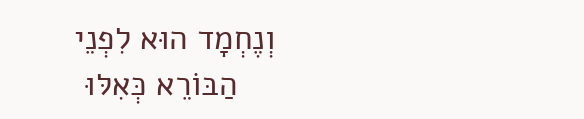וְנֶחְמָד הוּא לִפְנֵי
    הַבּוֹרֵא כְּאִלּוּ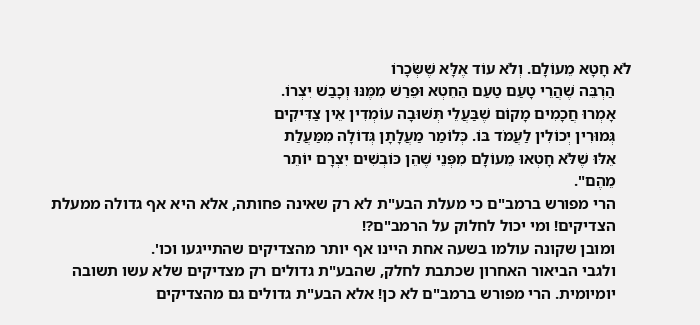לֹא חָטָא מֵעוֹלָם. וְלֹא עוֹד אֶלָּא שֶׁשְּׂכָרוֹ
    הַרְבֵּה שֶׁהֲרֵי טָעַם טַעַם הַחֵטְא וּפֵרַשׁ מִמֶּנּוּ וְכָבַשׁ יִצְרוֹ.
    אָמְרוּ חֲכָמִים מָקוֹם שֶׁבַּעֲלֵי תְּשׁוּבָה עוֹמְדִין אֵין צַדִּיקִים
    גְּמוּרִין יְכוֹלִין לַעֲמֹד בּוֹ. כְּלוֹמַר מַעֲלָתָן גְּדוֹלָה מִמַּעֲלַת
    אֵלּוּ שֶׁלֹּא חָטְאוּ מֵעוֹלָם מִפְּנֵי שֶׁהֵן כּוֹבְשִׁים יִצְרָם יוֹתֵר
    מֵהֶם".
    הרי מפורש ברמב"ם כי מעלת הבע"ת לא רק שאינה פחותה, אלא היא אף גדולה ממעלת
    הצדיקים! ומי יכול לחלוק על הרמב"ם?!
    ומובן שקונה עולמו בשעה אחת היינו אף יותר מהצדיקים שהתייגעו וכו'.
    ולגבי הביאור האחרון שכתבת לחלק, שהבע"ת גדולים רק מצדיקים שלא עשו תשובה
    יומיומית. הרי מפורש ברמב"ם לא כן! אלא הבע"ת גדולים גם מהצדיקים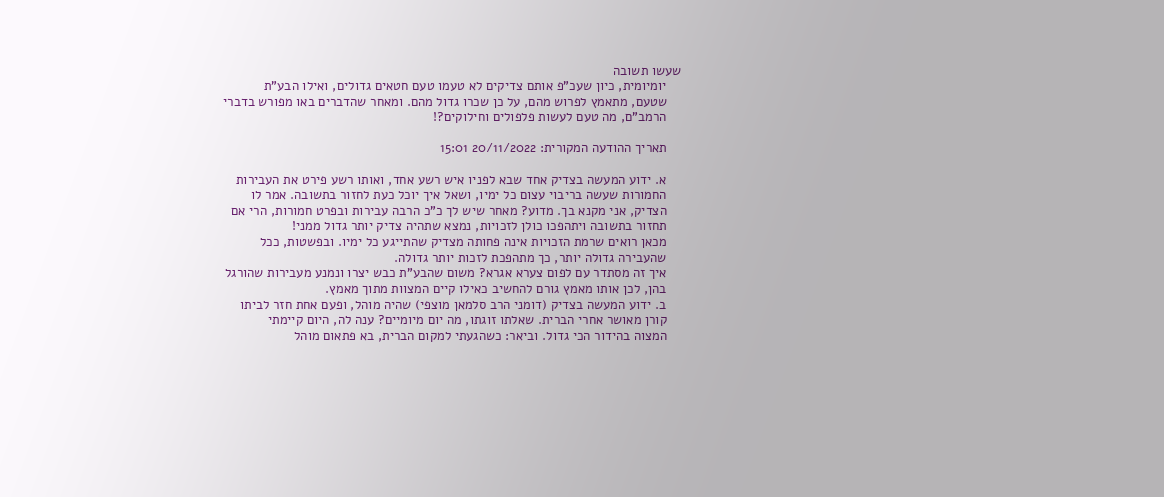שעשו תשובה
    יומיומית, כיון שעכ"פ אותם צדיקים לא טעמו טעם חטאים גדולים, ואילו הבע"ת
    שטעם, מתאמץ לפרוש מהם, על כן שכרו גדול מהם. ומאחר שהדברים באו מפורש בדברי
    הרמב"ם, מה טעם לעשות פלפולים וחילוקים?!

    תאריך ההודעה המקורית: 20/11/2022 15:01

    א. ידוע המעשה בצדיק אחד שבא לפניו איש רשע אחד, ואותו רשע פירט את העבירות
    החמורות שעשה בריבוי עצום כל ימיו, ושאל איך יוכל כעת לחזור בתשובה. אמר לו
    הצדיק, אני מקנא בך. מדוע? מאחר שיש לך כ"כ הרבה עבירות ובפרט חמורות, הרי אם
    תחזור בתשובה ויתהפכו כולן לזכויות, נמצא שתהיה צדיק יותר גדול ממני!
    מכאן רואים שרמת הזכויות אינה פחותה מצדיק שהתייגע כל ימיו. ובפשטות, ככל
    שהעבירה גדולה יותר, כך מתהפכת לזכות יותר גדולה.
    איך זה מסתדר עם לפום צערא אגרא? משום שהבע"ת כבש יצרו ונמנע מעבירות שהורגל
    בהן, לכן אותו מאמץ גורם להחשיב כאילו קיים המצוות מתוך מאמץ.
    ב. ידוע המעשה בצדיק (דומני הרב סלמאן מוצפי) שהיה מוהל, ופעם אחת חזר לביתו
    קורן מאושר אחרי הברית. שאלתו זוגתו, מה יום מיומיים? ענה לה, היום קיימתי
    המצוה בהידור הכי גדול. וביאר: כשהגעתי למקום הברית, בא פתאום מוהל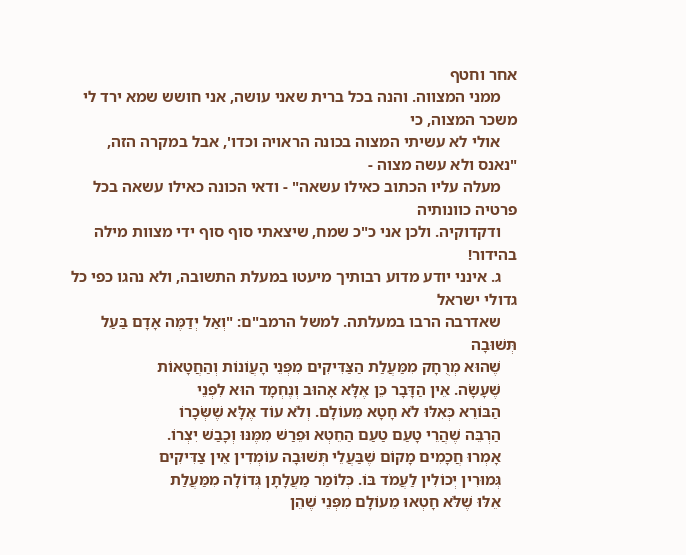אחר וחטף
    ממני המצווה. והנה בכל ברית שאני עושה, אני חושש שמא ירד לי משכר המצוה, כי
    אולי לא עשיתי המצוה בכונה הראויה וכדו', אבל במקרה הזה, "נאנס ולא עשה מצוה -
    מעלה עליו הכתוב כאילו עשאה" - ודאי הכונה כאילו עשאה בכל פרטיה כוונותיה
    ודקדוקיה. ולכן אני כ"כ שמח, שיצאתי סוף סוף ידי מצוות מילה בהידור!
    ג. אינני יודע מדוע רבותיך מיעטו במעלת התשובה, ולא נהגו כפי כל גדולי ישראל
    שאדרבה הרבו במעלתה. למשל הרמב"ם: "וְאַל יְדַמֶּה אָדָם בַּעַל תְּשׁוּבָה
    שֶׁהוּא מְרֻחָק מִמַּעֲלַת הַצַּדִּיקִים מִפְּנֵי הָעֲוֹנוֹת וְהַחֲטָאוֹת
    שֶׁעָשָׂה. אֵין הַדָּבָר כֵּן אֶלָּא אָהוּב וְנֶחְמָד הוּא לִפְנֵי
    הַבּוֹרֵא כְּאִלּוּ לֹא חָטָא מֵעוֹלָם. וְלֹא עוֹד אֶלָּא שֶׁשְּׂכָרוֹ
    הַרְבֵּה שֶׁהֲרֵי טָעַם טַעַם הַחֵטְא וּפֵרַשׁ מִמֶּנּוּ וְכָבַשׁ יִצְרוֹ.
    אָמְרוּ חֲכָמִים מָקוֹם שֶׁבַּעֲלֵי תְּשׁוּבָה עוֹמְדִין אֵין צַדִּיקִים
    גְּמוּרִין יְכוֹלִין לַעֲמֹד בּוֹ. כְּלוֹמַר מַעֲלָתָן גְּדוֹלָה מִמַּעֲלַת
    אֵלּוּ שֶׁלֹּא חָטְאוּ מֵעוֹלָם מִפְּנֵי שֶׁהֵן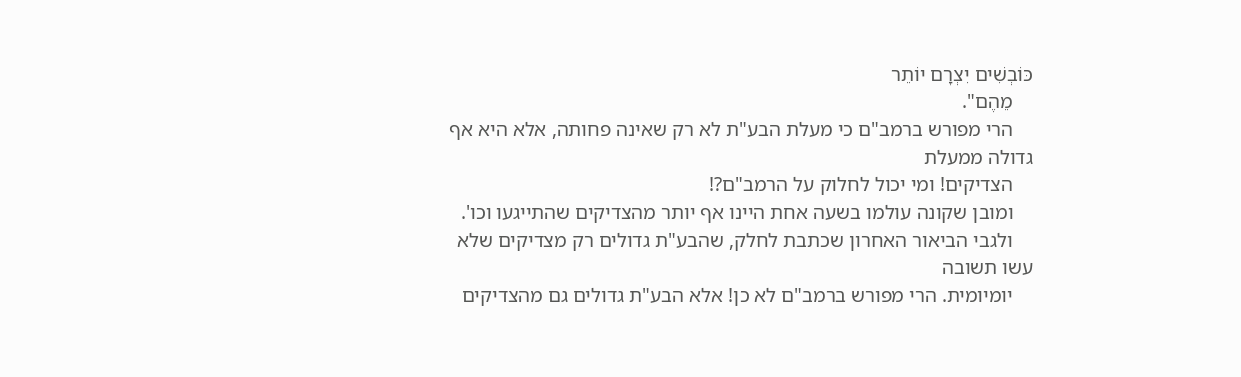כּוֹבְשִׁים יִצְרָם יוֹתֵר
    מֵהֶם".
    הרי מפורש ברמב"ם כי מעלת הבע"ת לא רק שאינה פחותה, אלא היא אף גדולה ממעלת
    הצדיקים! ומי יכול לחלוק על הרמב"ם?!
    ומובן שקונה עולמו בשעה אחת היינו אף יותר מהצדיקים שהתייגעו וכו'.
    ולגבי הביאור האחרון שכתבת לחלק, שהבע"ת גדולים רק מצדיקים שלא עשו תשובה
    יומיומית. הרי מפורש ברמב"ם לא כן! אלא הבע"ת גדולים גם מהצדיקים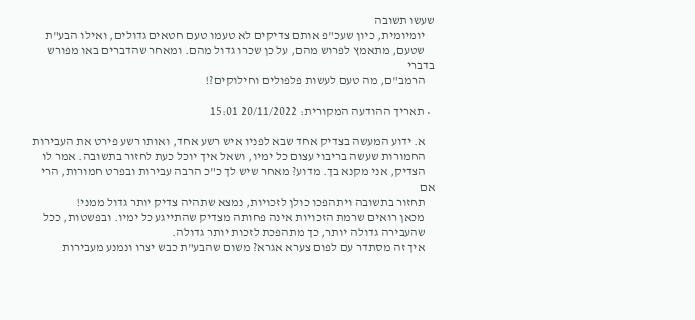שעשו תשובה
    יומיומית, כיון שעכ"פ אותם צדיקים לא טעמו טעם חטאים גדולים, ואילו הבע"ת
    שטעם, מתאמץ לפרוש מהם, על כן שכרו גדול מהם. ומאחר שהדברים באו מפורש בדברי
    הרמב"ם, מה טעם לעשות פלפולים וחילוקים?!

  • תאריך ההודעה המקורית: 20/11/2022 15:01

    א. ידוע המעשה בצדיק אחד שבא לפניו איש רשע אחד, ואותו רשע פירט את העבירות
    החמורות שעשה בריבוי עצום כל ימיו, ושאל איך יוכל כעת לחזור בתשובה. אמר לו
    הצדיק, אני מקנא בך. מדוע? מאחר שיש לך כ"כ הרבה עבירות ובפרט חמורות, הרי אם
    תחזור בתשובה ויתהפכו כולן לזכויות, נמצא שתהיה צדיק יותר גדול ממני!
    מכאן רואים שרמת הזכויות אינה פחותה מצדיק שהתייגע כל ימיו. ובפשטות, ככל
    שהעבירה גדולה יותר, כך מתהפכת לזכות יותר גדולה.
    איך זה מסתדר עם לפום צערא אגרא? משום שהבע"ת כבש יצרו ונמנע מעבירות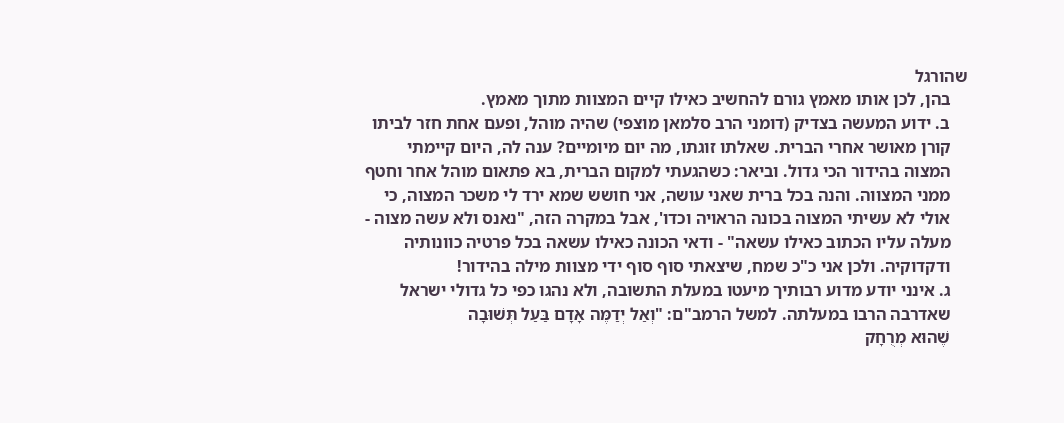שהורגל
    בהן, לכן אותו מאמץ גורם להחשיב כאילו קיים המצוות מתוך מאמץ.
    ב. ידוע המעשה בצדיק (דומני הרב סלמאן מוצפי) שהיה מוהל, ופעם אחת חזר לביתו
    קורן מאושר אחרי הברית. שאלתו זוגתו, מה יום מיומיים? ענה לה, היום קיימתי
    המצוה בהידור הכי גדול. וביאר: כשהגעתי למקום הברית, בא פתאום מוהל אחר וחטף
    ממני המצווה. והנה בכל ברית שאני עושה, אני חושש שמא ירד לי משכר המצוה, כי
    אולי לא עשיתי המצוה בכונה הראויה וכדו', אבל במקרה הזה, "נאנס ולא עשה מצוה -
    מעלה עליו הכתוב כאילו עשאה" - ודאי הכונה כאילו עשאה בכל פרטיה כוונותיה
    ודקדוקיה. ולכן אני כ"כ שמח, שיצאתי סוף סוף ידי מצוות מילה בהידור!
    ג. אינני יודע מדוע רבותיך מיעטו במעלת התשובה, ולא נהגו כפי כל גדולי ישראל
    שאדרבה הרבו במעלתה. למשל הרמב"ם: "וְאַל יְדַמֶּה אָדָם בַּעַל תְּשׁוּבָה
    שֶׁהוּא מְרֻחָק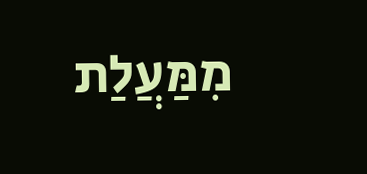מִמַּעֲלַת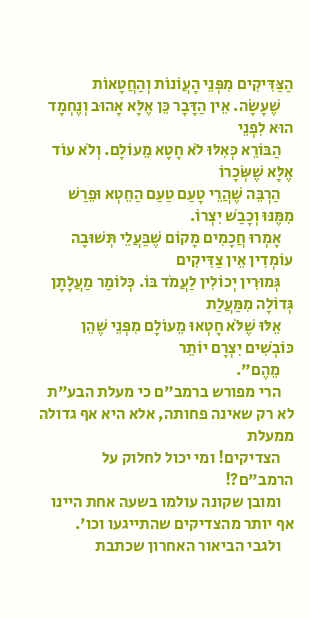הַצַּדִּיקִים מִפְּנֵי הָעֲוֹנוֹת וְהַחֲטָאוֹת
    שֶׁעָשָׂה. אֵין הַדָּבָר כֵּן אֶלָּא אָהוּב וְנֶחְמָד הוּא לִפְנֵי
    הַבּוֹרֵא כְּאִלּוּ לֹא חָטָא מֵעוֹלָם. וְלֹא עוֹד אֶלָּא שֶׁשְּׂכָרוֹ
    הַרְבֵּה שֶׁהֲרֵי טָעַם טַעַם הַחֵטְא וּפֵרַשׁ מִמֶּנּוּ וְכָבַשׁ יִצְרוֹ.
    אָמְרוּ חֲכָמִים מָקוֹם שֶׁבַּעֲלֵי תְּשׁוּבָה עוֹמְדִין אֵין צַדִּיקִים
    גְּמוּרִין יְכוֹלִין לַעֲמֹד בּוֹ. כְּלוֹמַר מַעֲלָתָן גְּדוֹלָה מִמַּעֲלַת
    אֵלּוּ שֶׁלֹּא חָטְאוּ מֵעוֹלָם מִפְּנֵי שֶׁהֵן כּוֹבְשִׁים יִצְרָם יוֹתֵר
    מֵהֶם".
    הרי מפורש ברמב"ם כי מעלת הבע"ת לא רק שאינה פחותה, אלא היא אף גדולה ממעלת
    הצדיקים! ומי יכול לחלוק על הרמב"ם?!
    ומובן שקונה עולמו בשעה אחת היינו אף יותר מהצדיקים שהתייגעו וכו'.
    ולגבי הביאור האחרון שכתבת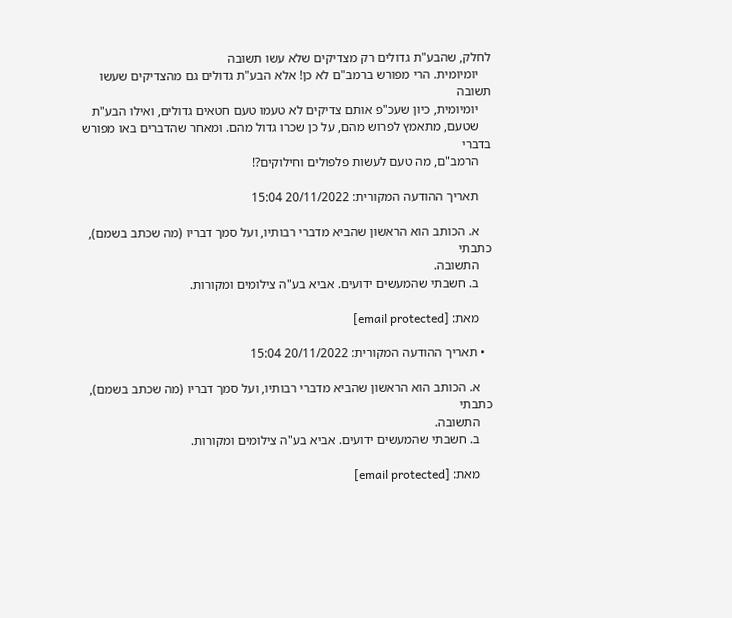לחלק, שהבע"ת גדולים רק מצדיקים שלא עשו תשובה
    יומיומית. הרי מפורש ברמב"ם לא כן! אלא הבע"ת גדולים גם מהצדיקים שעשו תשובה
    יומיומית, כיון שעכ"פ אותם צדיקים לא טעמו טעם חטאים גדולים, ואילו הבע"ת
    שטעם, מתאמץ לפרוש מהם, על כן שכרו גדול מהם. ומאחר שהדברים באו מפורש בדברי
    הרמב"ם, מה טעם לעשות פלפולים וחילוקים?!

    תאריך ההודעה המקורית: 20/11/2022 15:04

    א. הכותב הוא הראשון שהביא מדברי רבותיו, ועל סמך דבריו (מה שכתב בשמם), כתבתי
    התשובה.
    ב. חשבתי שהמעשים ידועים. אביא בע"ה צילומים ומקורות.

    מאת: [email protected]

  • תאריך ההודעה המקורית: 20/11/2022 15:04

    א. הכותב הוא הראשון שהביא מדברי רבותיו, ועל סמך דבריו (מה שכתב בשמם), כתבתי
    התשובה.
    ב. חשבתי שהמעשים ידועים. אביא בע"ה צילומים ומקורות.

    מאת: [email protected]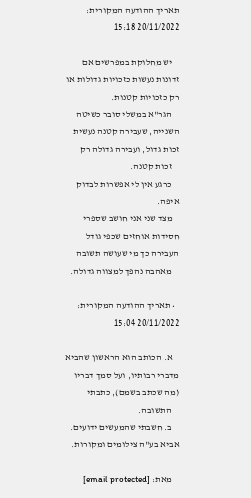תאריך ההודעה המקורית: 20/11/2022 15:18

    יש מחלוקת במפרשים אם זדונות נעשות כזכויות גדולות או רק כזכויות קטנות.
    הגר"א במשלי סובר כשיטה השנייה, שעבירה קטנה נעשית זכות גדול, ועבירה גדולה רק
    זכות קטנה.
    כרגע אין לי אפשרות לבדוק איפה.
    מצד שני אני חושב שספרי חסידות אוחזים שכפי גודל העבירה כך מי שעושה תשובה
    מאהבה נהפך למצווה גדולה.

  • תאריך ההודעה המקורית: 20/11/2022 15:04

    א. הכותב הוא הראשון שהביא מדברי רבותיו, ועל סמך דבריו (מה שכתב בשמם), כתבתי
    התשובה.
    ב. חשבתי שהמעשים ידועים. אביא בע"ה צילומים ומקורות.

    מאת: [email protected]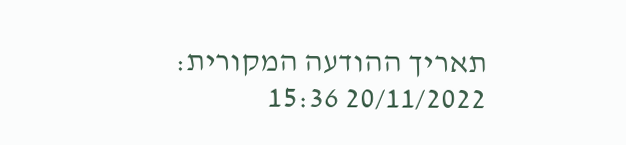תאריך ההודעה המקורית: 20/11/2022 15:36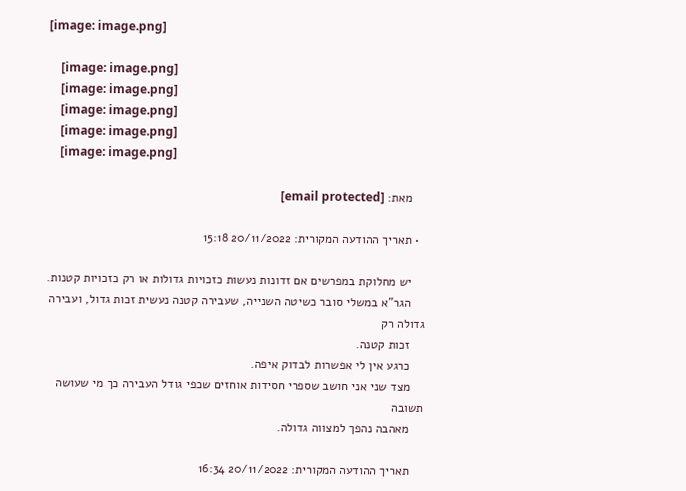[image: image.png]

    [image: image.png]
    [image: image.png]
    [image: image.png]
    [image: image.png]
    [image: image.png]

    מאת: [email protected]

  • תאריך ההודעה המקורית: 20/11/2022 15:18

    יש מחלוקת במפרשים אם זדונות נעשות כזכויות גדולות או רק כזכויות קטנות.
    הגר"א במשלי סובר כשיטה השנייה, שעבירה קטנה נעשית זכות גדול, ועבירה גדולה רק
    זכות קטנה.
    כרגע אין לי אפשרות לבדוק איפה.
    מצד שני אני חושב שספרי חסידות אוחזים שכפי גודל העבירה כך מי שעושה תשובה
    מאהבה נהפך למצווה גדולה.

    תאריך ההודעה המקורית: 20/11/2022 16:34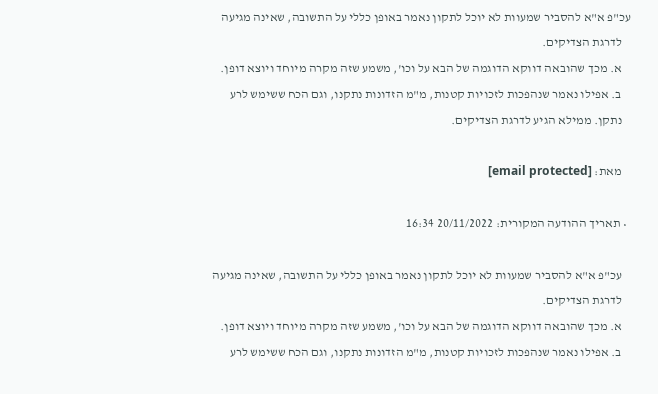עכ"פ א"א להסביר שמעוות לא יוכל לתקון נאמר באופן כללי על התשובה, שאינה מגיעה
    לדרגת הצדיקים.
    א. מכך שהובאה דווקא הדוגמה של הבא על וכו', משמע שזה מקרה מיוחד ויוצא דופן.
    ב. אפילו נאמר שנהפכות לזכויות קטנות, מ"מ הזדונות נתקנו, וגם הכח ששימש לרע
    נתקן. ממילא הגיע לדרגת הצדיקים.

    מאת: [email protected]

  • תאריך ההודעה המקורית: 20/11/2022 16:34

    עכ"פ א"א להסביר שמעוות לא יוכל לתקון נאמר באופן כללי על התשובה, שאינה מגיעה
    לדרגת הצדיקים.
    א. מכך שהובאה דווקא הדוגמה של הבא על וכו', משמע שזה מקרה מיוחד ויוצא דופן.
    ב. אפילו נאמר שנהפכות לזכויות קטנות, מ"מ הזדונות נתקנו, וגם הכח ששימש לרע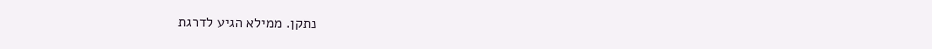נתקן. ממילא הגיע לדרגת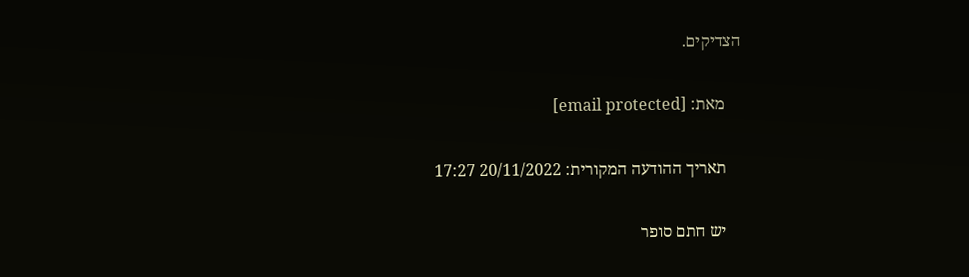הצדיקים.

    מאת: [email protected]

    תאריך ההודעה המקורית: 20/11/2022 17:27

    יש חתם סופר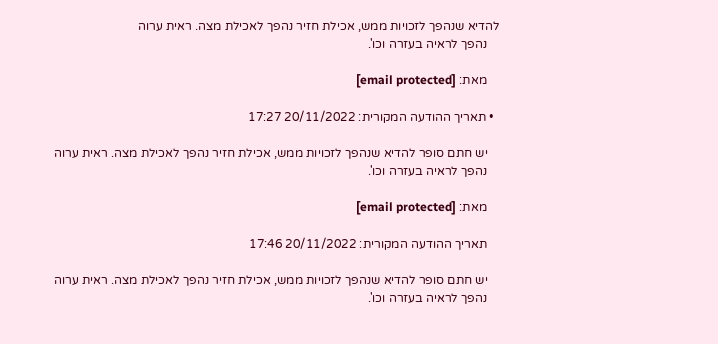להדיא שנהפך לזכויות ממש, אכילת חזיר נהפך לאכילת מצה. ראית ערוה
    נהפך לראיה בעזרה וכו'.

    מאת: [email protected]

  • תאריך ההודעה המקורית: 20/11/2022 17:27

    יש חתם סופר להדיא שנהפך לזכויות ממש, אכילת חזיר נהפך לאכילת מצה. ראית ערוה
    נהפך לראיה בעזרה וכו'.

    מאת: [email protected]

    תאריך ההודעה המקורית: 20/11/2022 17:46

    יש חתם סופר להדיא שנהפך לזכויות ממש, אכילת חזיר נהפך לאכילת מצה. ראית ערוה
    נהפך לראיה בעזרה וכו'.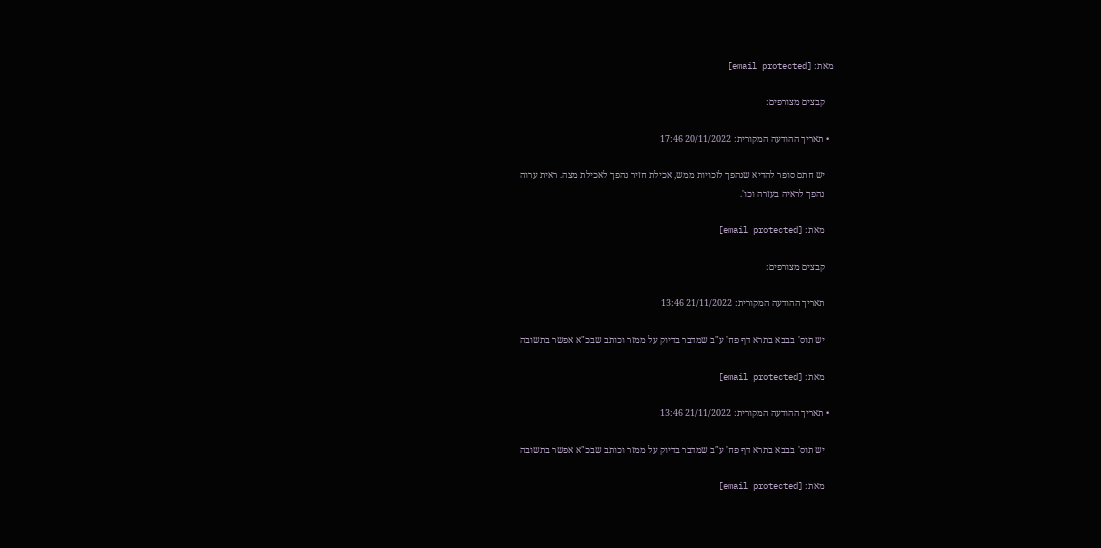מאת: [email protected]

    קבצים מצורפים:

  • תאריך ההודעה המקורית: 20/11/2022 17:46

    יש חתם סופר להדיא שנהפך לזכויות ממש, אכילת חזיר נהפך לאכילת מצה. ראית ערוה
    נהפך לראיה בעזרה וכו'.

    מאת: [email protected]

    קבצים מצורפים:

    תאריך ההודעה המקורית: 21/11/2022 13:46

    יש תוס' בבבא בתרא דף פח' ע"ב שמדבר בדיוק על ממזר וכותב שבכ"א אפשר בתשובה

    מאת: [email protected]

  • תאריך ההודעה המקורית: 21/11/2022 13:46

    יש תוס' בבבא בתרא דף פח' ע"ב שמדבר בדיוק על ממזר וכותב שבכ"א אפשר בתשובה

    מאת: [email protected]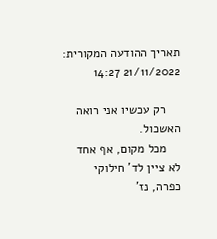תאריך ההודעה המקורית: 21/11/2022 14:27

    רק עכשיו אני רואה האשכול.
    מכל מקום, אף אחד לא ציין לד' חילוקי כפרה, נז'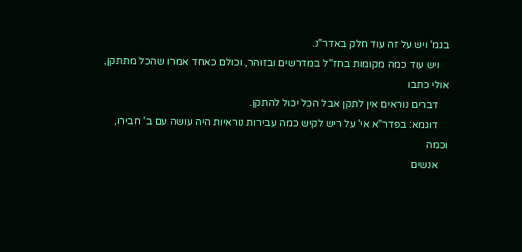בגמ' ויש על זה עוד חלק באדר"נ.
    ויש עוד כמה מקומות בחז"ל במדרשים ובזוהר, וכולם כאחד אמרו שהכל מתתקן, אולי כתבו
    דברים נוראים אין לתקן אבל הכל יכול להתקן.
    דוגמא: בפדר"א אי' על ריש לקיש כמה עבירות נוראיות היה עושה עם ב' חבירו, וכמה
    אנשים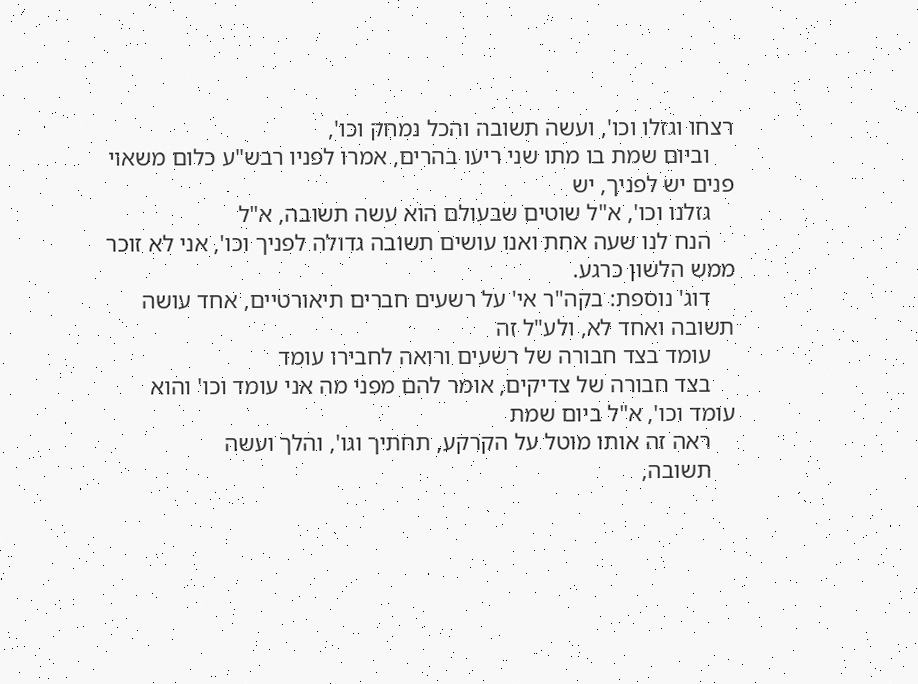רצחו וגזלו וכו', ועשה תשובה והכל נמחק וכו',
    וביום שמת בו מתו שני ריעו בהרים, אמרו לפניו רבש"ע כלום משאוי פנים יש לפניך, יש
    גזלנו וכו', א"ל שוטים שבעולם הוא עשה תשובה, א"ל
    הנח לנו שעה אחת ואנו עושים תשובה גדולה לפניך וכו', אני לא זוכר ממש הלשון כרגע.
    דוג' נוספת: בקה"ר אי' על רשעים חברים תיאורטיים, אחד עושה תשובה ואחד לא, ולע"ל זה
    עומד בצד חבורה של רשעים ורואה לחבירו עומד
    בצד חבורה של צדיקים, אומר להם מפני מה אני עומד וכו' והוא עומד וכו', א"ל ביום שמת
    ראה זה אותו מוטל על הקרקע, תחתיך וגו', והלך ועשה
    תשובה,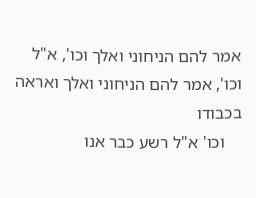אמר להם הניחוני ואלך וכו', א"ל וכו', אמר להם הניחוני ואלך ואראה בכבודו
    וכו' א"ל רשע כבר אנו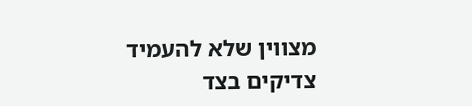מצווין שלא להעמיד צדיקים בצד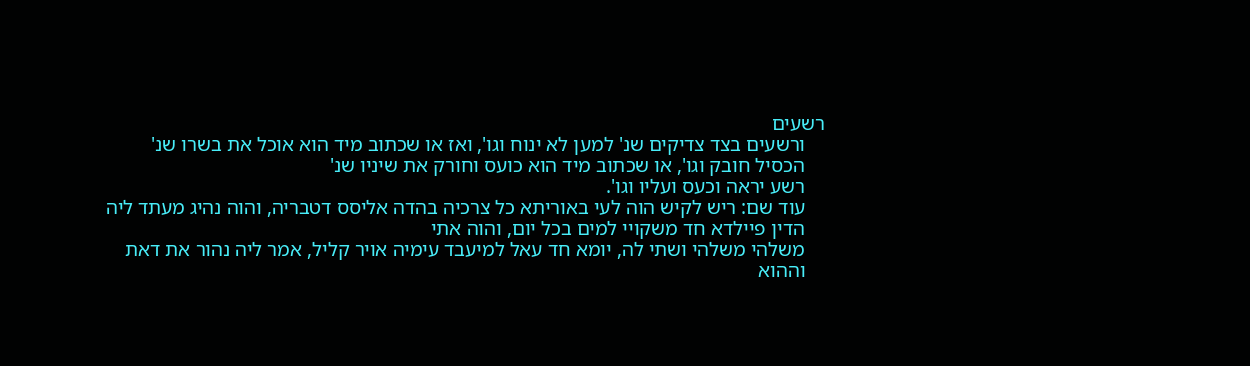רשעים
    ורשעים בצד צדיקים שנ' למען לא ינוח וגו', ואז או שכתוב מיד הוא אוכל את בשרו שנ'
    הכסיל חובק וגו', או שכתוב מיד הוא כועס וחורק את שיניו שנ'
    רשע יראה וכעס ועליו וגו'.
    עוד שם: ריש לקיש הוה לעי באוריתא כל צרכיה בהדה אליסס דטבריה, והוה נהיג מעתד ליה
    הדין פיילדא חד משקויי למים בכל יום, והוה אתי
    משלהי משלהי ושתי לה, יומא חד עאל למיעבד עימיה אויר קליל, אמר ליה נהור את דאת
    וההוא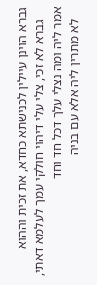גברא הוינן עיילין לכנישתא כחדא, את זכית וההוא
    גברא לא זכי, צלי עלי דיהוי חולקי עמך לעלמא דאתי, אמר ליה ומה נצלי עלך דכל חד וחד
    לא מתרין ליה אלא עם בניה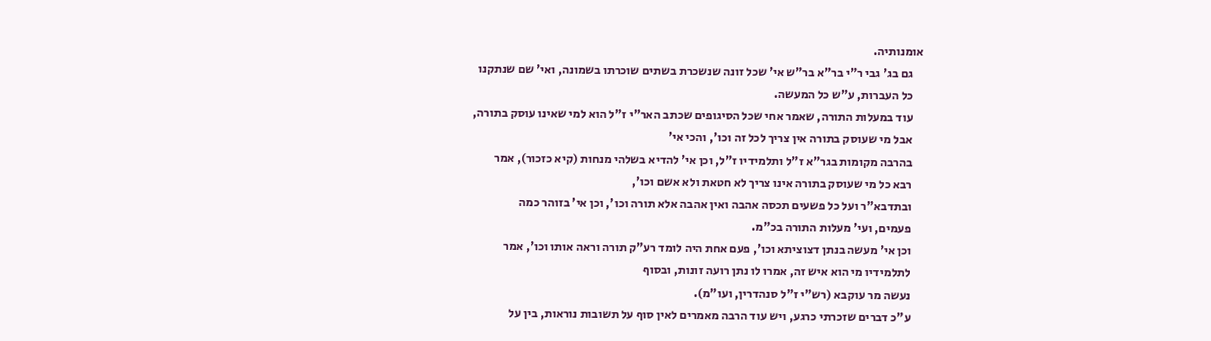אומנותיה.
    גם בג' גבי ר"י בר"א בר"ש אי' שכל זונה שנשכרת בשתים שוכרתו בשמונה, ואי' שם שנתקנו
    כל העברות, ע"ש כל המעשה.
    עוד במעלות התורה, שאמר אחי שכל הסיגופים שכתב האר"י ז"ל הוא למי שאינו עוסק בתורה,
    אבל מי שעוסק בתורה אין צריך לכל זה וכו', והכי אי'
    בהרבה מקומות בגר"א ז"ל ותלמידיו ז"ל, וכן אי' להדיא בשלהי מנחות (קיא כזכור), אמר
    רבא כל מי שעוסק בתורה אינו צריך לא חטאת ולא אשם וכו',
    ובתדבא"ר ועל כל פשעים תכסה אהבה ואין אהבה אלא תורה וכו', וכן אי' בזוהר כמה
    פעמים, ועי' מעלות התורה בכ"מ.
    וכן אי' מעשה בנתן דצוציתא וכו', פעם אחת היה לומד רע"ק תורה וראה אותו וכו', אמר
    לתלמידיו מי הוא איש זה, אמרו לו נתן רועה זונות, ובסוף
    נעשה מר עוקבא (רש"י ז"ל סנהדרין, ועו"מ).
    ע"כ דברים שזכרתי כרגע, ויש עוד הרבה מאמרים לאין סוף על תשובות נוראות, בין על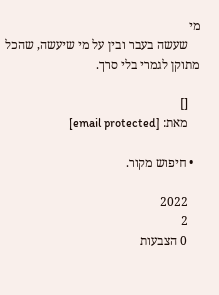מי
    שעשה בעבר ובין על מי שיעשה, שהכל מתוקן לגמרי בלי סרך.

    []
    מאת: [email protected]

  • חיפוש מקור.

    2022
    2
    0 הצבעות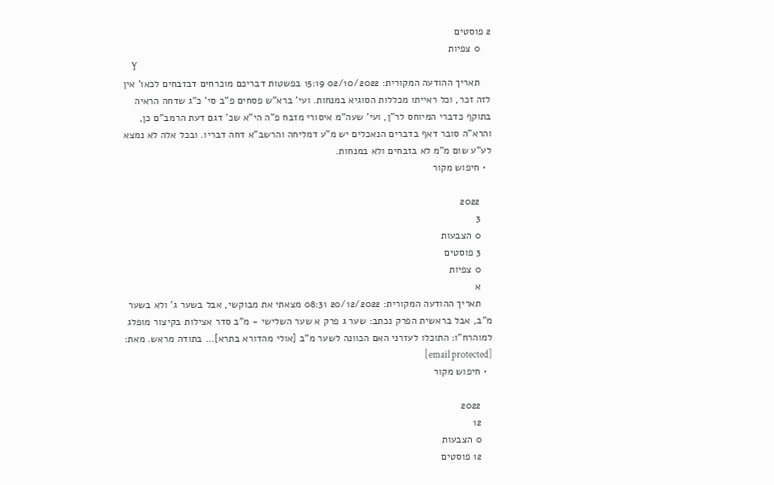2 פוסטים
    0 צפיות
    Y
    תאריך ההודעה המקורית: 02/10/2022 15:19 בפשטות דבריכם מוכרחים דבזבחים לכאו' אין לזה זכר, וכל ראייתו מכללות הסוגיא במנחות. ועי' ברא"ש פסחים פ"ב סי' כ"ג שדחה הראיה בתוקף כדברי המיוחס לר"ן, ועי' שעה"מ איסורי מזבח פ"ה הי"א שכ' דגם דעת הרמב"ם כן, והרא"ה סובר דאף בדברים הנאכלים יש מ"ע דמליחה והרשב"א דחה דבריו. ובכל אלה לא נמצא לע"ע שום מ"מ לא בזבחים ולא במנחות.
  • חיפוש מקור

    2022
    3
    0 הצבעות
    3 פוסטים
    0 צפיות
    א
    תאריך ההודעה המקורית: 20/12/2022 08:31 מצאתי את מבוקשי, אבל בשער ג' ולא בשער מ"ב, אבל בראשית הפרק נכתב: שער ג פרק א שער השלישי - מ"ב סדר אצילות בקיצור מופלג למוהרח"ו: התוכלו לעזרני האם הכוונה לשער מ"ב [אולי מהדורא בתרא]... בתודה מראש. מאת: [email protected]
  • חיפוש מקור

    2022
    12
    0 הצבעות
    12 פוסטים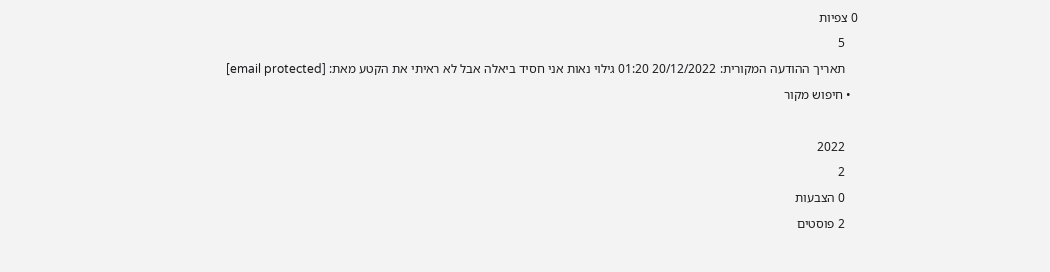0 צפיות
    5
    תאריך ההודעה המקורית: 20/12/2022 01:20 גילוי נאות אני חסיד ביאלה אבל לא ראיתי את הקטע מאת: [email protected]
  • חיפוש מקור

    2022
    2
    0 הצבעות
    2 פוסטים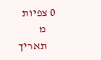0 צפיות
    מ
    תאריך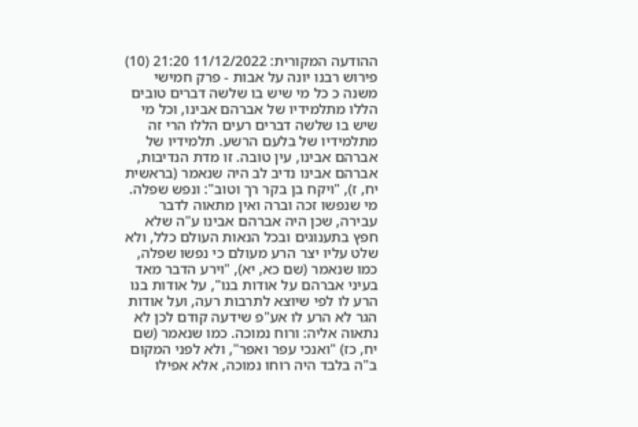ההודעה המקורית: 11/12/2022 21:20 (10) פירוש רבנו יונה על אבות - פרק חמישי משנה כ כל מי שיש בו שלשה דברים טובים הללו מתלמידיו של אברהם אבינו, וכל מי שיש בו שלשה דברים רעים הללו הרי זה מתלמידיו של בלעם הרשע. תלמידיו של אברהם אבינו, עין טובה. זו מדת הנדיבות, אברהם אבינו נדיב לב היה שנאמר (בראשית יח, ז), "ויקח בן בקר רך וטוב": ונפש שפלה. מי שנפשו זכה וברה ואין מתאוה לדבר עבירה, שכן היה אברהם אבינו ע"ה שלא חפץ בתענוגים ובכל הנאות העולם כלל, ולא שלט עליו יצר הרע מעולם כי נפשו שפלה, כמו שנאמר (שם כא, יא), "וירע הדבר מאד בעיני אברהם על אודות בנו", על אודות בנו הרע לו לפי שיוצא לתרבות רעה, ועל אודות הגר לא הרע לו אע"פ שידעה קודם לכן לא נתאוה אליה: ורוח נמוכה. כמו שנאמר (שם יח, כז) "ואנכי עפר ואפר", ולא לפני המקום ב"ה בלבד היה רוחו נמוכה, אלא אפילו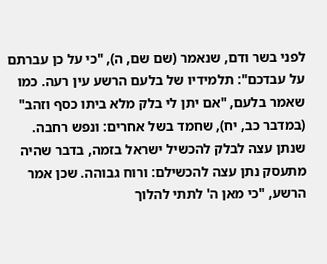לפני בשר ודם, שנאמר (שם שם, ה), "כי על כן עברתם על עבדכם": תלמידיו של בלעם הרשע עין רעה. כמו שאמר בלעם, "אם יתן לי בלק מלא ביתו כסף וזהב" (במדבר כב, יח), שחמד בשל אחרים: ונפש רחבה. שנתן עצה לבלק להכשיל ישראל בזמה, בדבר שהיה מתעסק נתן עצה להכשילם: ורוח גבוהה. שכן אמר הרשע, "כי מאן ה' לתתי להלוך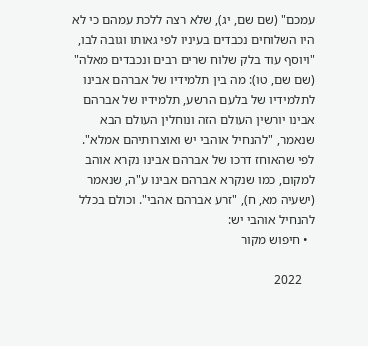עמכם" (שם שם, יג), שלא רצה ללכת עמהם כי לא היו השלוחים נכבדים בעיניו לפי גאותו וגובה לבו, "ויוסף עוד בלק שלוח שרים רבים ונכבדים מאלה" (שם שם, טו): מה בין תלמידיו של אברהם אבינו לתלמידיו של בלעם הרשע, תלמידיו של אברהם אבינו יורשין העולם הזה ונוחלין העולם הבא שנאמר, "להנחיל אוהבי יש ואוצרותיהם אמלא". לפי שהאוחז דרכו של אברהם אבינו נקרא אוהב למקום, כמו שנקרא אברהם אבינו ע"ה, שנאמר (ישעיה מא, ח), "זרע אברהם אהבי". וכולם בכלל להנחיל אוהבי יש:
  • חיפוש מקור

    2022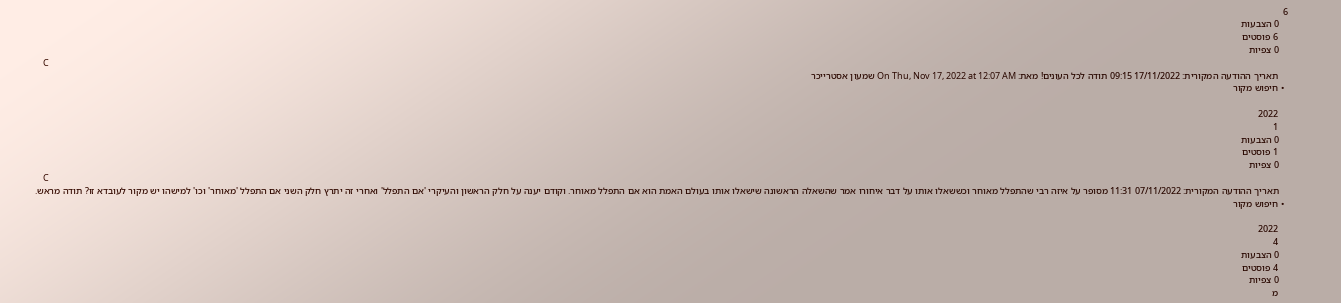6
    0 הצבעות
    6 פוסטים
    0 צפיות
    C
    תאריך ההודעה המקורית: 17/11/2022 09:15 תודה לכל העונים! מאת: On Thu, Nov 17, 2022 at 12:07 AM שמעון אסטרייכר
  • חיפוש מקור

    2022
    1
    0 הצבעות
    1 פוסטים
    0 צפיות
    C
    תאריך ההודעה המקורית: 07/11/2022 11:31 מסופר על איזה רבי שהתפלל מאוחר וכששאלו אותו על דבר איחורו אמר שהשאלה הראשונה שישאלו אותו בעולם האמת הוא אם התפלל מאוחר. וקודם יענה על חלק הראשון והעיקרי 'אם התפלל' ואחרי זה יתרץ חלק השני אם התפלל 'מאוחר' וכו' למישהו יש מקור לעובדא זו? תודה מראש.
  • חיפוש מקור

    2022
    4
    0 הצבעות
    4 פוסטים
    0 צפיות
    מ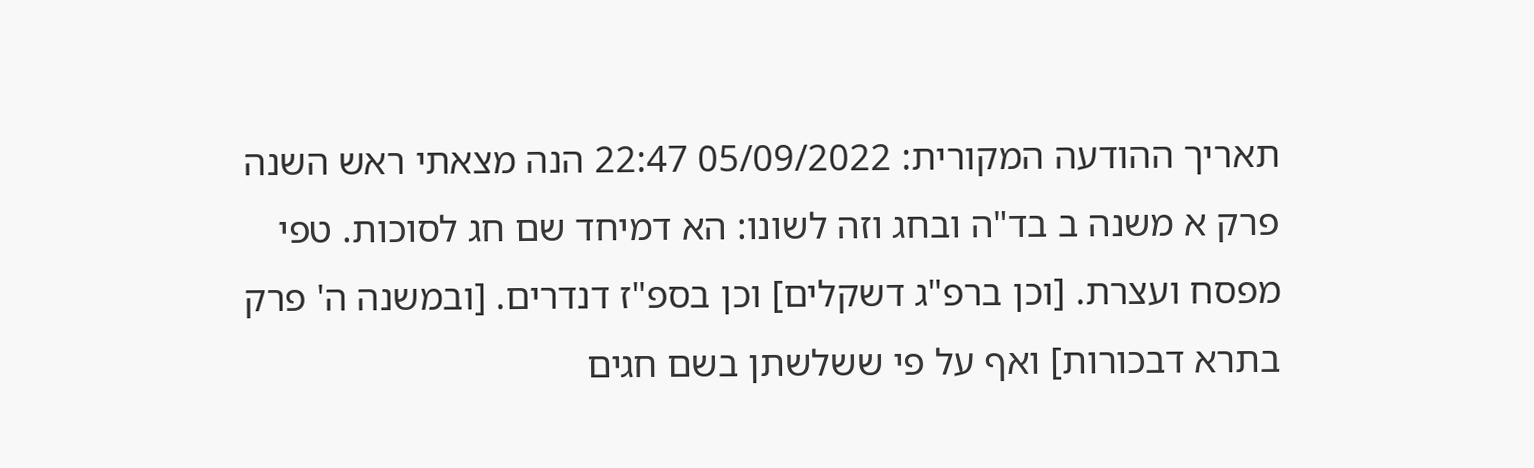תאריך ההודעה המקורית: 05/09/2022 22:47 הנה מצאתי ראש השנה פרק א משנה ב בד"ה ובחג וזה לשונו: הא דמיחד שם חג לסוכות. טפי מפסח ועצרת. [וכן ברפ"ג דשקלים] וכן בספ"ז דנדרים. [ובמשנה ה' פרק בתרא דבכורות] ואף על פי ששלשתן בשם חגים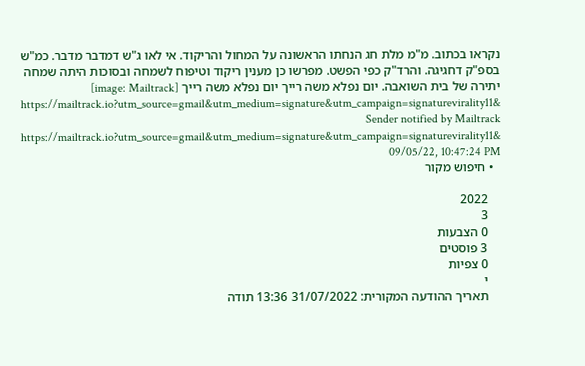נקראו בכתוב. מ"מ מלת חג הנחתו הראשונה על המחול והריקוד. אי לאו ג"ש דמדבר מדבר. כמ"ש בספ"ק דחגיגה. והרד"ק כפי הפשט. מפרשו כן מענין ריקוד וטיפוח לשמחה ובסוכות היתה שמחה יתירה של בית השואבה. יום נפלא משה רייך יום נפלא משה רייך [image: Mailtrack] https://mailtrack.io?utm_source=gmail&utm_medium=signature&utm_campaign=signaturevirality11& Sender notified by Mailtrack https://mailtrack.io?utm_source=gmail&utm_medium=signature&utm_campaign=signaturevirality11& 09/05/22, 10:47:24 PM
  • חיפוש מקור

    2022
    3
    0 הצבעות
    3 פוסטים
    0 צפיות
    י
    תאריך ההודעה המקורית: 31/07/2022 13:36 תודה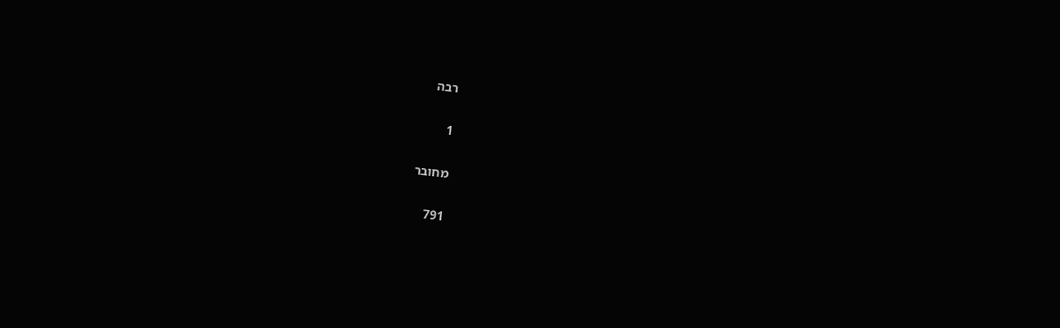רבה

1

מחובר

791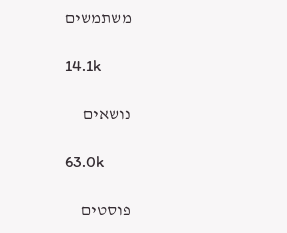משתמשים

14.1k

נושאים

63.0k

פוסטים